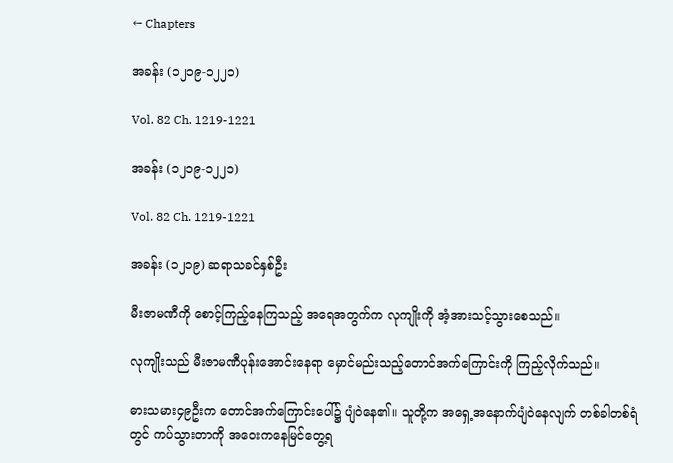← Chapters

အခန်း (၁၂၁၉-၁၂၂၁)

Vol. 82 Ch. 1219-1221

အခန်း (၁၂၁၉-၁၂၂၁)

Vol. 82 Ch. 1219-1221

အခန်း (၁၂၁၉) ဆရာသခင်နှစ်ဦး

မီးဇာမဏီကို စောင့်ကြည့်နေကြသည့် အရေအတွက်က လုကျိုးကို အံ့အားသင့်သွားစေသည်။

လုကျိုးသည် မီးဇာမဏီပုန်းအောင်းနေရာ မှောင်မည်းသည့်တောင်အက်ကြောင်းကို ကြည့်လိုက်သည်။

ဓားသမား၄၉ဦးက တောင်အက်ကြောင်းပေါ်၌ ပျံဝဲနေ၏။ သူတို့က အရှေ့အနောက်ပျံဝဲနေလျက် တစ်ခါတစ်ရံတွင် ကပ်သွားတာကို အဝေးကနေမြင်တွေ့ရ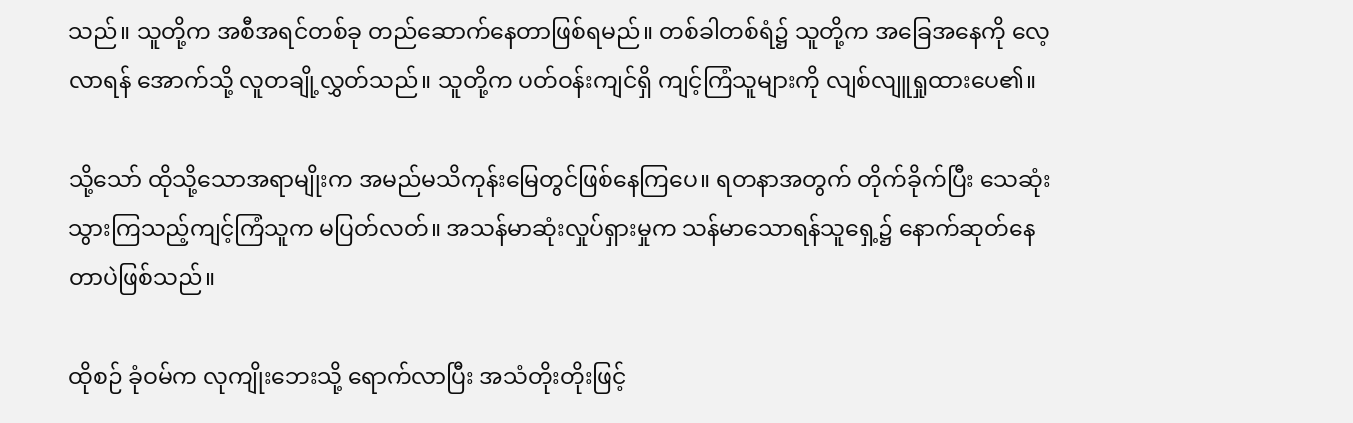သည်။ သူတို့က အစီအရင်တစ်ခု တည်ဆောက်နေတာဖြစ်ရမည်။ တစ်ခါတစ်ရံ၌ သူတို့က အခြေအနေကို လေ့လာရန် အောက်သို့ လူတချို့လွှတ်သည်။ သူတို့က ပတ်ဝန်းကျင်ရှိ ကျင့်ကြံသူများကို လျစ်လျူရှုထားပေ၏။

သို့သော် ထိုသို့သောအရာမျိုးက အမည်မသိကုန်းမြေတွင်ဖြစ်နေကြပေ။ ရတနာအတွက် တိုက်ခိုက်ပြီး သေဆုံးသွားကြသည့်ကျင့်ကြံသူက မပြတ်လတ်။ အသန်မာဆုံးလှုပ်ရှားမှုက သန်မာသောရန်သူရှေ့၌ နောက်ဆုတ်နေတာပဲဖြစ်သည်။

ထိုစဉ် ခုံဝမ်က လုကျိုးဘေးသို့ ရောက်လာပြီး အသံတိုးတိုးဖြင့်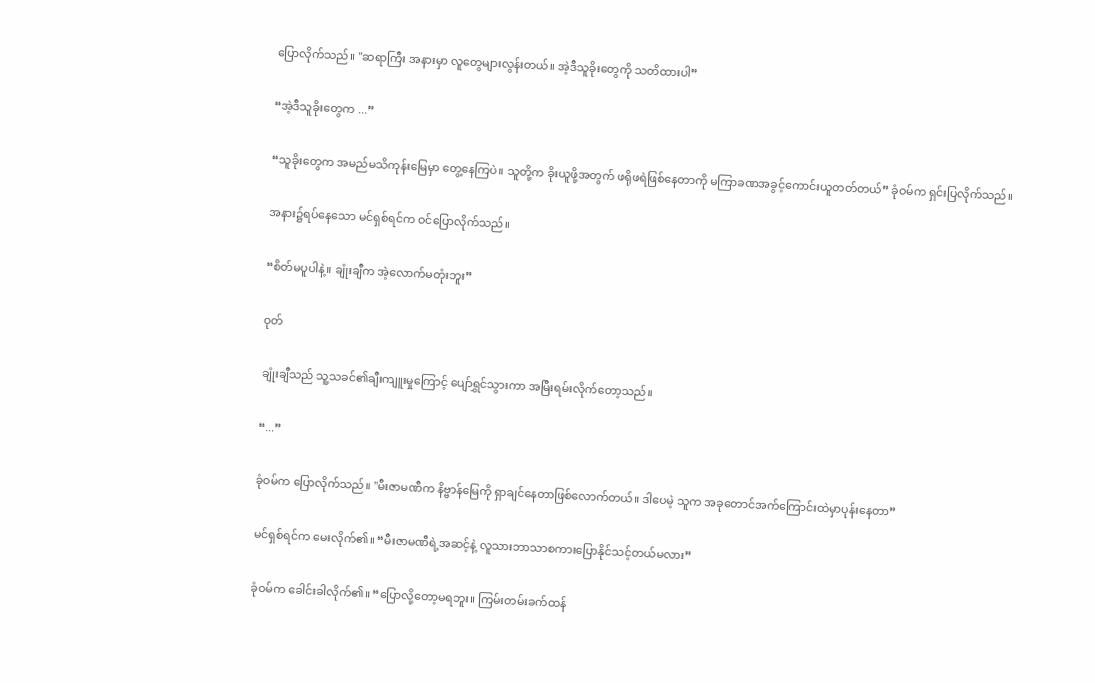ပြောလိုက်သည်။ "ဆရာကြီး အနားမှာ လူတွေများလွန်းတယ်။ အဲ့ဒီသူခိုးတွေကို သတိထားပါ”

“အဲ့ဒီသူခိုးတွေက ...”

“သူခိုးတွေက အမည်မသိကုန်းမြေမှာ တွေ့နေကြပဲ။ သူတို့က ခိုးယူဖို့အတွက် ဖရိုဖရဲဖြစ်နေတာကို မကြာခဏအခွင့်ကောင်းယူတတ်တယ်” ခုံဝမ်က ရှင်းပြလိုက်သည်။

အနား၌ရပ်နေသော မင်ရှစ်ရင်က ဝင်ပြောလိုက်သည်။

“စိတ်မပူပါနဲ့။ ချုံးချီက အဲ့လောက်မတုံးဘူး”

ဝုတ်

ချုံးချီသည် သူ့သခင်၏ချီးကျူးမှုကြောင့် ပျော်ရွှင်သွားကာ အမြီးရမ်းလိုက်တော့သည်။

“...”

ခုံဝမ်က ပြောလိုက်သည်။ "မီးဇာမဏီက နိဗ္ဗာန်မြေကို ရှာချင်နေတာဖြစ်လောက်တယ်။ ဒါပေမဲ့ သူက အခုတောင်အက်ကြောင်းထဲမှာပုန်းနေတာ”

မင်ရှစ်ရင်က မေးလိုက်၏။ “မီးဇာမဏီရဲ့အဆင့်နဲ့ လူသားဘာသာစကားပြောနိုင်သင့်တယ်မလား”

ခုံဝမ်က ခေါင်းခါလိုက်၏။ “ပြောလို့တော့မရဘူး။ ကြမ်းတမ်းခက်ထန်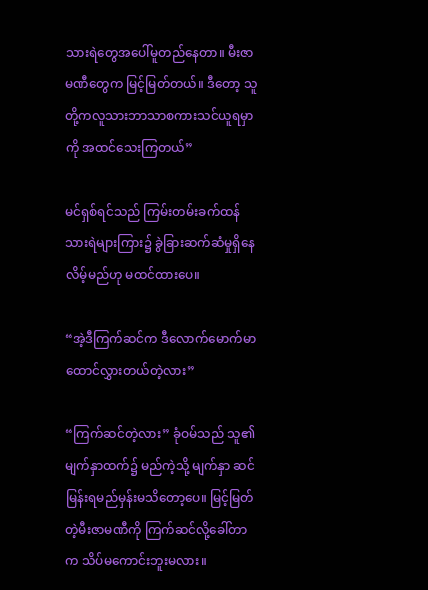သားရဲတွေအပေါ်မူတည်နေတာ။ မီးဇာမဏီတွေက မြင့်မြတ်တယ်။ ဒီတော့ သူတို့ကလူသားဘာသာစကားသင်ယူရမှာကို အထင်သေးကြတယ်”

မင်ရှစ်ရင်သည် ကြမ်းတမ်းခက်ထန်သားရဲများကြား၌ ခွဲခြားဆက်ဆံမှုရှိနေလိမ့်မည်ဟု မထင်ထားပေ။

“အဲ့ဒီကြက်ဆင်က ဒီလောက်မောက်မာထောင်လွှားတယ်တဲ့လား”

“ကြက်ဆင်တဲ့လား” ခုံဝမ်သည် သူ၏မျက်နှာထက်၌ မည်ကဲ့သို့ မျက်နှာ ဆင်မြန်းရမည်မှန်းမသိတော့ပေ။ မြင့်မြတ်တဲ့မီးဇာမဏီကို ကြက်ဆင်လို့ခေါ်တာက သိပ်မကောင်းဘူးမလား။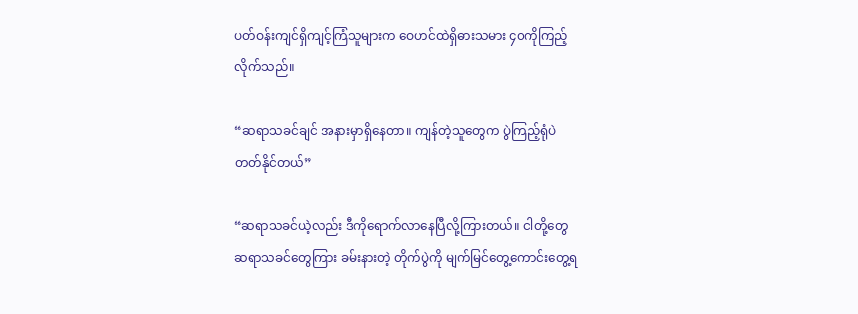ပတ်ဝန်းကျင်ရှိကျင့်ကြံသူများက ဝေဟင်ထဲရှိဓားသမား ၄၀ကိုကြည့်လိုက်သည်။

“ဆရာသခင်ချင် အနားမှာရှိနေတာ။ ကျန်တဲ့သူတွေက ပွဲကြည့်ရုံပဲတတ်နိုင်တယ်”

“ဆရာသခင်ယဲ့လည်း ဒီကိုရောက်လာနေပြီလို့ကြားတယ်။ ငါတို့တွေ ဆရာသခင်တွေကြား ခမ်းနားတဲ့ တိုက်ပွဲကို မျက်မြင်တွေ့ကောင်းတွေ့ရ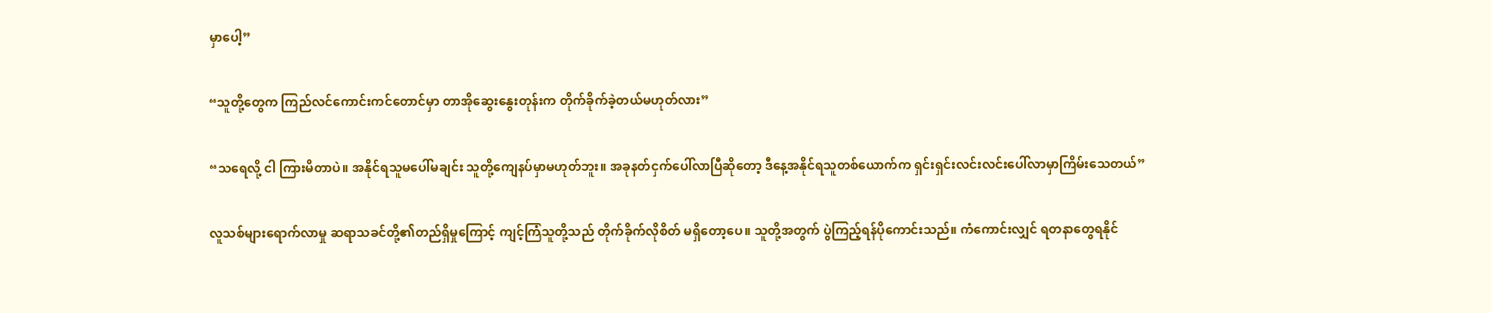မှာပေါ့”

“သူတို့တွေက ကြည်လင်ကောင်းကင်တောင်မှာ တာအိုဆွေးနွေးတုန်းက တိုက်ခိုက်ခဲ့တယ်မဟုတ်လား”

“သရေလို့ ငါ ကြားမိတာပဲ။ အနိုင်ရသူမပေါ်မချင်း သူတို့ကျေနပ်မှာမဟုတ်ဘူး။ အခုနတ်ငှက်ပေါ်လာပြီဆိုတော့ ဒီနေ့အနိုင်ရသူတစ်ယောက်က ရှင်းရှင်းလင်းလင်းပေါ်လာမှာကြိမ်းသေတယ်”

လူသစ်များရောက်လာမှု ဆရာသခင်တို့၏တည်ရှိမှုကြောင့် ကျင့်ကြံသူတို့သည် တိုက်ခိုက်လိုစိတ် မရှိတော့ပေ။ သူတို့အတွက် ပွဲကြည့်ရန်ပိုကောင်းသည်။ ကံကောင်းလျှင် ရတနာတွေရနိုင်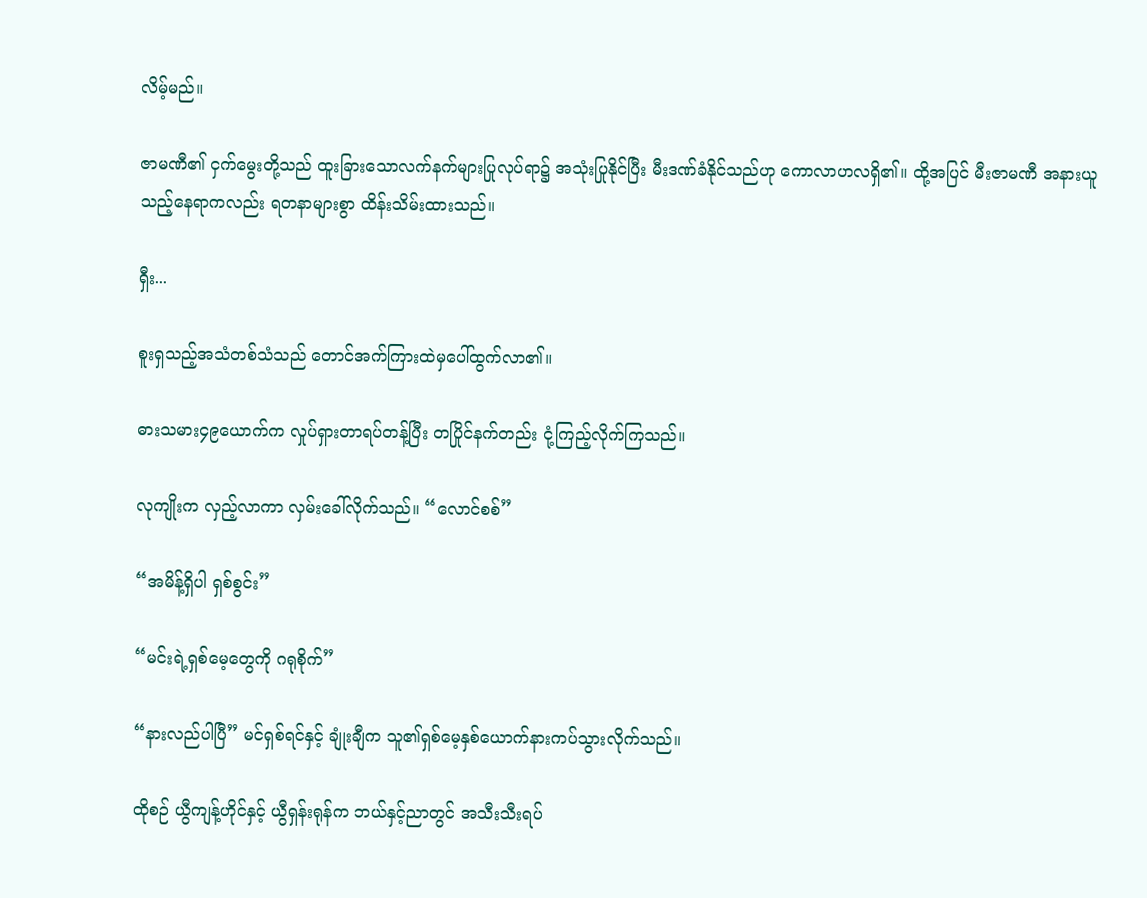လိမ့်မည်။

ဇာမဏီ၏ ငှက်မွေးတို့သည် ထူးခြားသောလက်နက်များပြုလုပ်ရာ၌ အသုံးပြုနိုင်ပြီး မီးဒဏ်ခံနိုင်သည်ဟု ကောလာဟလရှိ၏။ ထို့အပြင် မီးဇာမဏီ အနားယူသည့်နေရာကလည်း ရတနာများစွာ ထိန်းသိမ်းထားသည်။

ရှီး...

စူးရှသည့်အသံတစ်သံသည် တောင်အက်ကြားထဲမှပေါ်ထွက်လာ၏။

ဓားသမား၄၉ယောက်က လှုပ်ရှားတာရပ်တန့်ပြီး တပြိုင်နက်တည်း ငုံ့ကြည့်လိုက်ကြသည်။

လုကျိုးက လှည့်လာကာ လှမ်းခေါ်လိုက်သည်။ “လောင်စစ်”

“အမိန့်ရှိပါ ရှစ်စွင်း”

“မင်းရဲ့ရှစ်မေ့တွေကို ဂရုစိုက်”

“နားလည်ပါပြီ” မင်ရှစ်ရင်နှင့် ချုံးချီက သူ၏ရှစ်မေ့နှစ်ယောက်နားကပ်သွားလိုက်သည်။

ထိုစဉ် ယွီကျန့်ဟိုင်နှင့် ယွီရှန်းရုန်က ဘယ်နှင့်ညာတွင် အသီးသီးရပ်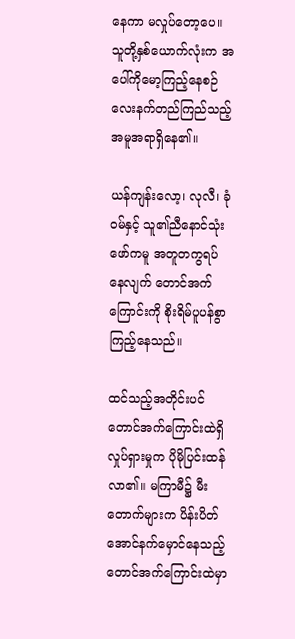နေကာ မလှုပ်တော့ပေ။ သူတို့နှစ်ယောက်လုံးက အပေါ်ကိုမော့ကြည့်နေစဉ် လေးနက်တည်ကြည်သည့်အမူအရာရှိနေ၏။

ယန်ကျန်းလော့၊ လုလီ၊ ခုံဝမ်နှင့် သူ၏ညီနောင်သုံးဖော်ကမူ အတူတကွရပ်နေလျက် တောင်အက်ကြောင်းကို စိုးရိမ်ပူပန်စွာကြည့်နေသည်။

ထင်သည့်အတိုင်းပင် တောင်အက်ကြောင်းထဲရှိလှုပ်ရှားမှုက ပိုမိုပြင်းထန်လာ၏။ မကြာမီ၌ မီးတောက်များက ပိန်းပိတ်အောင်နက်မှောင်နေသည့် တောင်အက်ကြောင်းထဲမှာ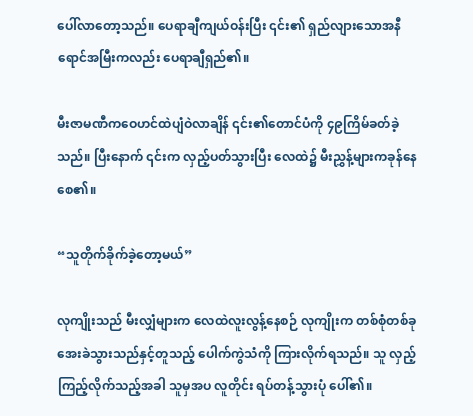ပေါ်လာတော့သည်။ ပေရာချီကျယ်ဝန်းပြီး ၎င်း၏ ရှည်လျားသောအနီရောင်အမြီးကလည်း ပေရာချီရှည်၏။

မီးဇာမဏီကဝေဟင်ထဲပျံဝဲလာချိန် ၎င်း၏တောင်ပံကို ၄၉ကြိမ်ခတ်ခဲ့သည်။ ပြီးနောက် ၎င်းက လှည့်ပတ်သွားပြီး လေထဲ၌ မီးညွှန့်များကခုန်နေစေ၏။

“သူတိုက်ခိုက်ခဲ့တော့မယ်”

လုကျိုးသည် မီးလျှံများက လေထဲလူးလွန့်နေစဉ် လုကျိုးက တစ်စုံတစ်ခုအေးခဲသွားသည်နှင့်တူသည့် ပေါက်ကွဲသံကို ကြားလိုက်ရသည်။ သူ လှည့်ကြည့်လိုက်သည့်အခါ သူမှအပ လူတိုင်း ရပ်တန့်သွားပုံ ပေါ်၏။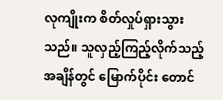လုကျိုးက စိတ်လှုပ်ရှားသွားသည်။ သူလှည့်ကြည့်လိုက်သည့်အချိန်တွင် မြောက်ပိုင်း တောင်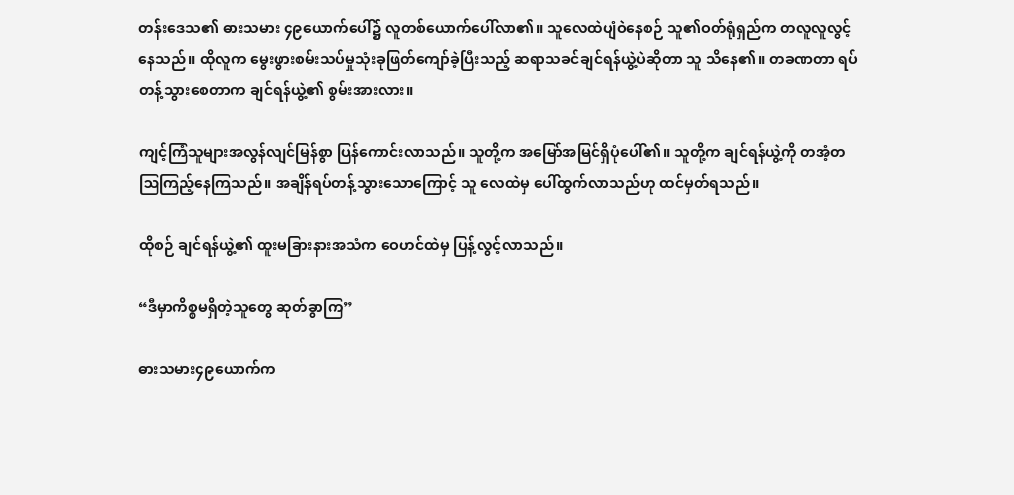တန်းဒေသ၏ ဓားသမား ၄၉ယောက်ပေါ်၌ လူတစ်ယောက်ပေါ်လာ၏။ သူလေထဲပျံဝဲနေစဉ် သူ၏ဝတ်ရုံရှည်က တလူလူလွင့်နေသည်။ ထိုလူက မွေးဖွားစမ်းသပ်မှုသုံးခုဖြတ်ကျော်ခဲ့ပြီးသည့် ဆရာသခင်ချင်ရန်ယွဲ့ပဲဆိုတာ သူ သိနေ၏။ တခဏတာ ရပ်တန့်သွားစေတာက ချင်ရန်ယွဲ့၏ စွမ်းအားလား။

ကျင့်ကြံသူများအလွန်လျင်မြန်စွာ ပြန်ကောင်းလာသည်။ သူတို့က အမြော်အမြင်ရှိပုံပေါ်၏။ သူတို့က ချင်ရန်ယွဲ့ကို တအံ့တဩကြည့်နေကြသည်။ အချိန်ရပ်တန့်သွားသောကြောင့် သူ လေထဲမှ ပေါ်ထွက်လာသည်ဟု ထင်မှတ်ရသည်။

ထိုစဉ် ချင်ရန်ယွဲ့၏ ထူးမခြားနားအသံက ဝေဟင်ထဲမှ ပြန့်လွင့်လာသည်။

“ဒီမှာကိစ္စမရှိတဲ့သူတွေ ဆုတ်ခွာကြ”

ဓားသမား၄၉ယောက်က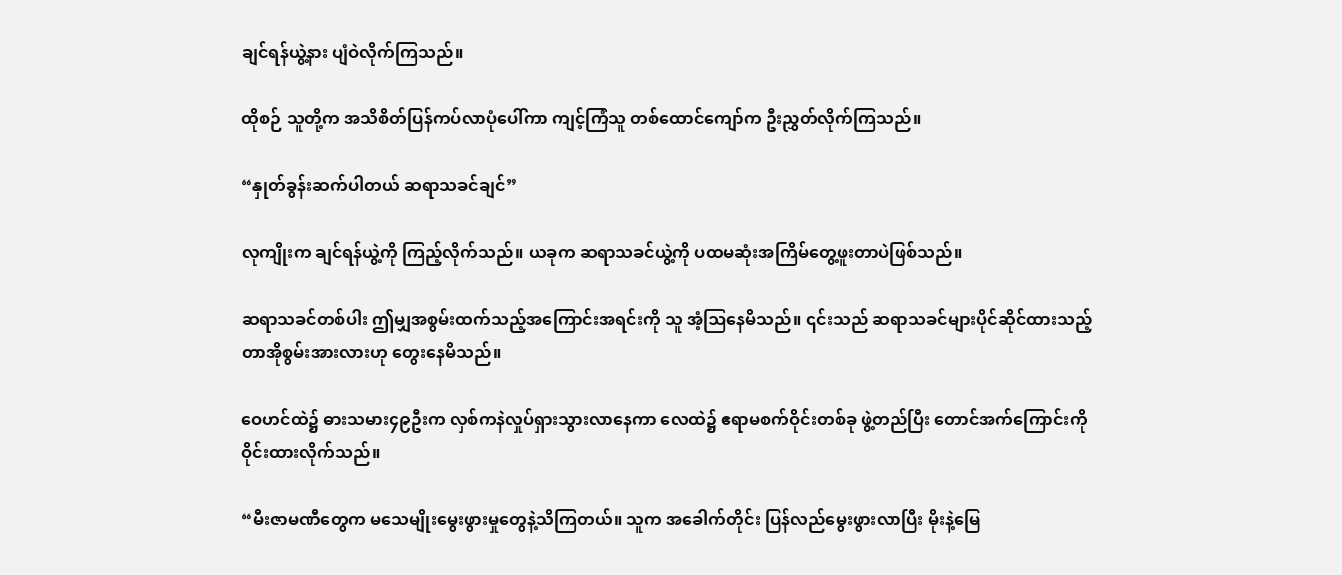ချင်ရန်ယွဲ့နား ပျံဝဲလိုက်ကြသည်။

ထိုစဉ် သူတို့က အသိစိတ်ပြန်ကပ်လာပုံပေါ်ကာ ကျင့်ကြံသူ တစ်ထောင်ကျော်က ဦးညွှတ်လိုက်ကြသည်။

“နှုတ်ခွန်းဆက်ပါတယ် ဆရာသခင်ချင်”

လုကျိုးက ချင်ရန်ယွဲ့ကို ကြည့်လိုက်သည်။ ယခုက ဆရာသခင်ယွဲ့ကို ပထမဆုံးအကြိမ်တွေ့ဖူးတာပဲဖြစ်သည်။

ဆရာသခင်တစ်ပါး ဤမျှအစွမ်းထက်သည့်အကြောင်းအရင်းကို သူ အံ့ဩနေမိသည်။ ၎င်းသည် ဆရာသခင်များပိုင်ဆိုင်ထားသည့် တာအိုစွမ်းအားလားဟု တွေးနေမိသည်။

ဝေဟင်ထဲ၌ ဓားသမား၄၉ဦးက လှစ်ကနဲလှုပ်ရှားသွားလာနေကာ လေထဲ၌ ဧရာမစက်ဝိုင်းတစ်ခု ဖွဲ့တည်ပြီး တောင်အက်ကြောင်းကို ဝိုင်းထားလိုက်သည်။

“မီးဇာမဏီတွေက မသေမျိုးမွေးဖွားမှုတွေနဲ့သိကြတယ်။ သူက အခေါက်တိုင်း ပြန်လည်မွေးဖွားလာပြီး မိုးနဲ့မြေ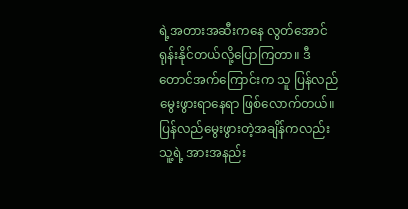ရဲ့အတားအဆီးကနေ လွတ်အောင်ရုန်းနိုင်တယ်လို့ပြောကြတာ။ ဒီတောင်အက်ကြောင်းက သူ ပြန်လည်မွေးဖွားရာနေရာ ဖြစ်လောက်တယ်။ ပြန်လည်မွေးဖွားတဲ့အချိန်ကလည်း သူ့ရဲ့ အားအနည်း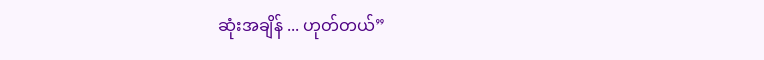ဆုံးအချိန် ... ဟုတ်တယ်”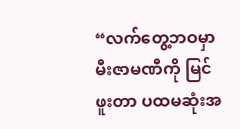“လက်တွေ့ဘဝမှာ မီးဇာမဏီကို မြင်ဖူးတာ ပထမဆုံးအ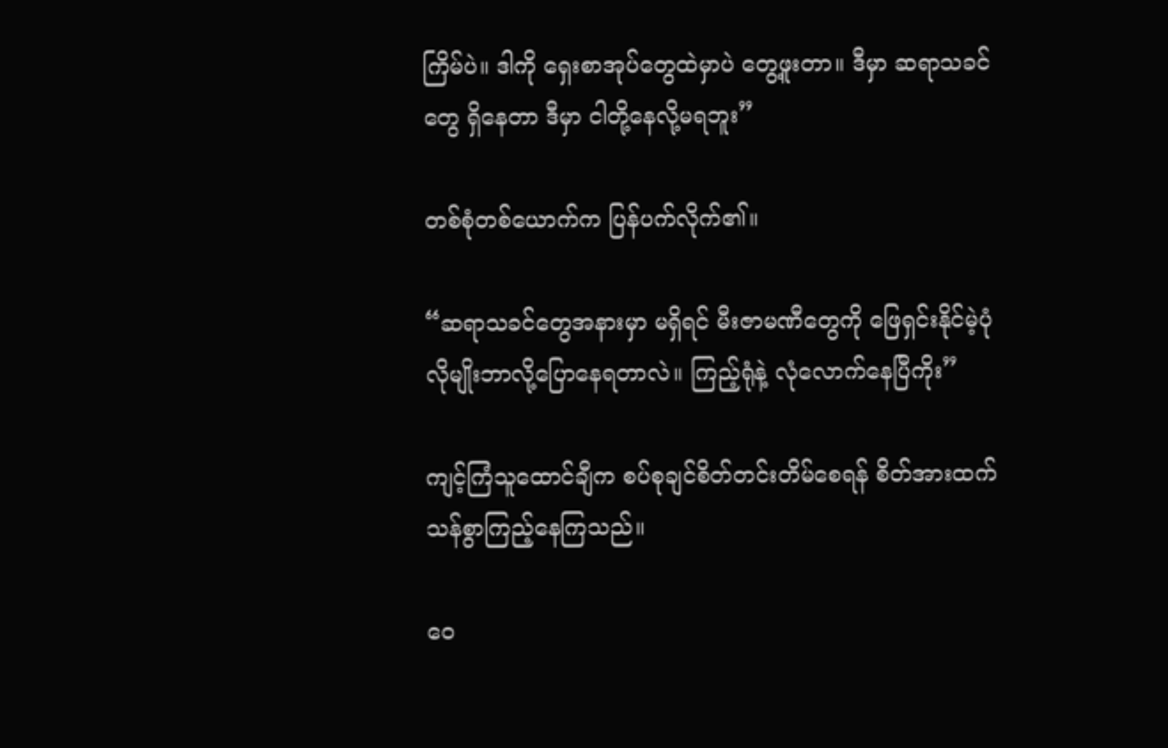ကြိမ်ပဲ။ ဒါကို ရှေးစာအုပ်တွေထဲမှာပဲ တွေ့ဖူးတာ။ ဒီမှာ ဆရာသခင်တွေ ရှိနေတာ ဒီမှာ ငါတို့နေလို့မရဘူး”

တစ်စုံတစ်ယောက်က ပြန်ပက်လိုက်၏။

“ဆရာသခင်တွေအနားမှာ မရှိရင် မီးဇာမဏီတွေကို ဖြေရှင်းနိုင်မဲ့ပုံလိုမျိုးဘာလို့ပြောနေရတာလဲ။ ကြည့်ရုံနဲ့ လုံလောက်နေပြီကိုး”

ကျင့်ကြံသူထောင်ချီက စပ်စုချင်စိတ်တင်းတိမ်စေရန် စိတ်အားထက်သန်စွာကြည့်နေကြသည်။

ဝေ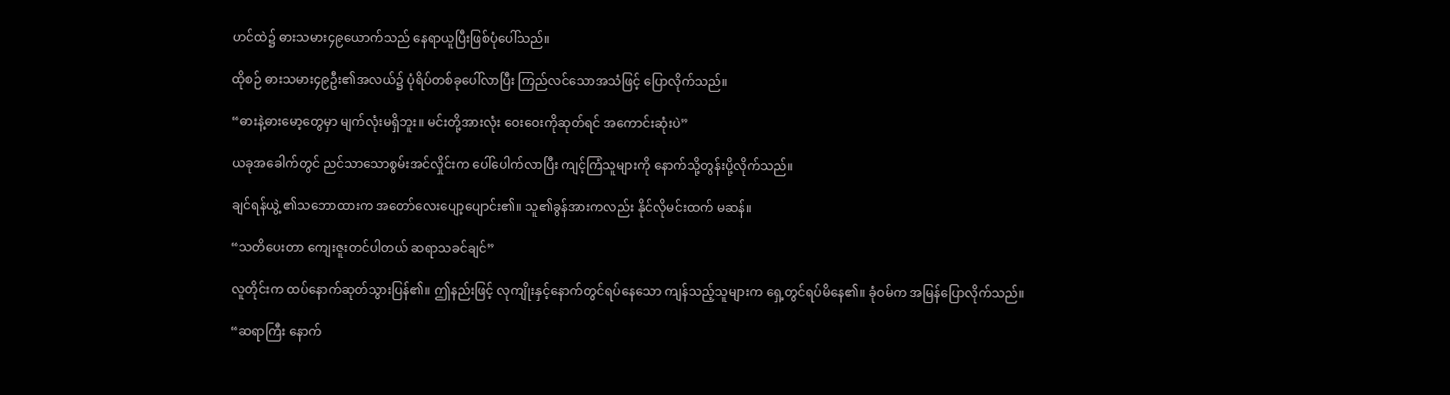ဟင်ထဲ၌ ဓားသမား၄၉ယောက်သည် နေရာယူပြီးဖြစ်ပုံပေါ်သည်။

ထိုစဉ် ဓားသမား၄၉ဦး၏အလယ်၌ ပုံရိပ်တစ်ခုပေါ်လာပြီး ကြည်လင်သောအသံဖြင့် ပြောလိုက်သည်။

“ဓားနဲ့ဓားမော့တွေမှာ မျက်လုံးမရှိဘူး။ မင်းတို့အားလုံး ဝေးဝေးကိုဆုတ်ရင် အကောင်းဆုံးပဲ”

ယခုအခေါက်တွင် ညင်သာသောစွမ်းအင်လှိုင်းက ပေါ်ပေါက်လာပြီး ကျင့်ကြံသူများကို နောက်သို့တွန်းပို့လိုက်သည်။

ချင်ရန်ယွဲ့ ၏သဘောထားက အတော်လေးပျော့ပျောင်း၏။ သူ၏ခွန်အားကလည်း နိုင်လိုမင်းထက် မဆန်။

“သတိပေးတာ ကျေးဇူးတင်ပါတယ် ဆရာသခင်ချင်”

လူတိုင်းက ထပ်နောက်ဆုတ်သွားပြန်၏။ ဤနည်းဖြင့် လုကျိုးနှင့်နောက်တွင်ရပ်နေသော ကျန်သည့်သူများက ရှေ့တွင်ရပ်မိနေ၏။ ခုံဝမ်က အမြန်ပြောလိုက်သည်။

“ဆရာကြီး နောက်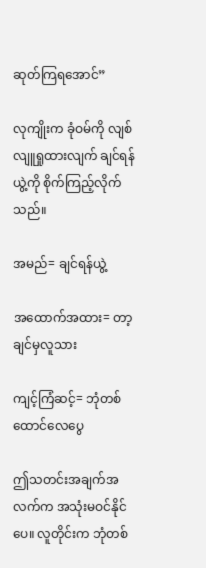ဆုတ်ကြရအောင်”

လုကျိုးက ခုံဝမ်ကို လျစ်လျူရှုထားလျက် ချင်ရန်ယွဲ့ကို စိုက်ကြည့်လိုက်သည်။

အမည်= ချင်ရန်ယွဲ့

အထောက်အထား= တာ့ချင်မှလူသား

ကျင့်ကြံဆင့်= ဘုံတစ်ထောင်လေပွေ

ဤသတင်းအချက်အလက်က အသုံးမဝင်နိုင်ပေ။ လူတိုင်းက ဘုံတစ်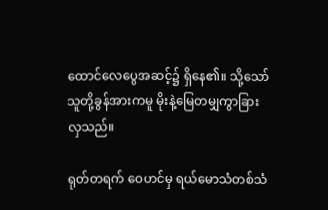ထောင်လေပွေအဆင့်၌ ရှိနေ၏။ သို့သော် သူတို့ခွန်အားကမူ မိုးနဲ့မြေတမျှကွာခြားလှသည်။

ရုတ်တရက် ဝေဟင်မှ ရယ်မောသံတစ်သံ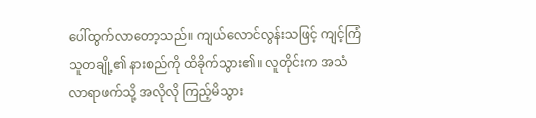ပေါ်ထွက်လာတော့သည်။ ကျယ်လောင်လွန်းသဖြင့် ကျင့်ကြံသူတချို့၏ နားစည်ကို ထိခိုက်သွား၏။ လူတိုင်းက အသံလာရာဖက်သို့ အလိုလို ကြည့်မိသွား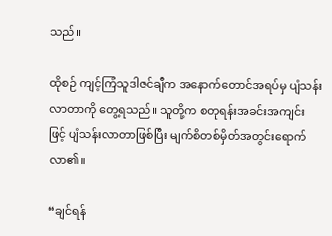သည်။

ထိုစဉ် ကျင့်ကြံသူဒါဇင်ချီက အနောက်တောင်အရပ်မှ ပျံသန်းလာတာကို တွေ့ရသည်။ သူတို့က စတုရန်းအခင်းအကျင်းဖြင့် ပျံသန်းလာတာဖြစ်ပြီး မျက်စိတစ်မှိတ်အတွင်းရောက်လာ၏။

“ချင်ရန်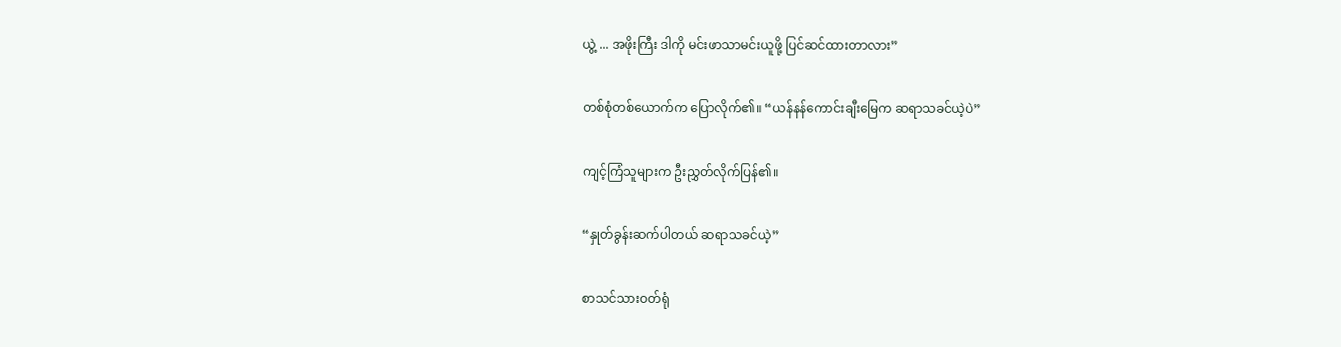ယွဲ့ ... အဖိုးကြီး ဒါကို မင်းဖာသာမင်းယူဖို့ ပြင်ဆင်ထားတာလား”

တစ်စုံတစ်ယောက်က ပြောလိုက်၏။ “ယန်နန်ကောင်းချီးမြေက ဆရာသခင်ယဲ့ပဲ”

ကျင့်ကြံသူများက ဦးညွှတ်လိုက်ပြန်၏။

“နှုတ်ခွန်းဆက်ပါတယ် ဆရာသခင်ယဲ့”

စာသင်သားဝတ်ရုံ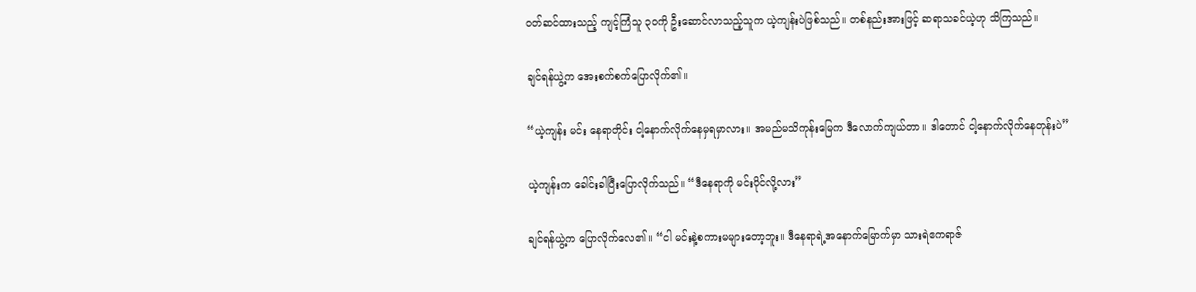ဝတ်ဆင်ထားသည့် ကျင့်ကြံသူ ၃၀ကို ဦးဆောင်လာသည့်သူက ယဲ့ကျန်းပဲဖြစ်သည်။ တစ်နည်းအားဖြင့် ဆရာသခင်ယဲ့ဟု သိကြသည်။

ချင်ရန်ယွဲ့က အေးစက်စက်ပြောလိုက်၏။

“ယဲ့ကျန်း မင်း နေရာတိုင်း ငါ့နောက်လိုက်နေမှရမှာလား။ အမည်မသိကုန်းမြေက ဒီလောက်ကျယ်တာ။ ဒါတောင် ငါ့နောက်လိုက်နေတုန်းပဲ”

ယဲ့ကျန်းက ခေါင်းခါပြီးပြောလိုက်သည်။ “ဒီနေရာကို မင်းပိုင်လို့လား”

ချင်ရန်ယွဲ့က ပြောလိုက်လေ၏။ “ငါ မင်းနဲ့စကားမများတော့ဘူး။ ဒီနေရာရဲ့အနောက်မြောက်မှာ သားရဲဧကရာဇ်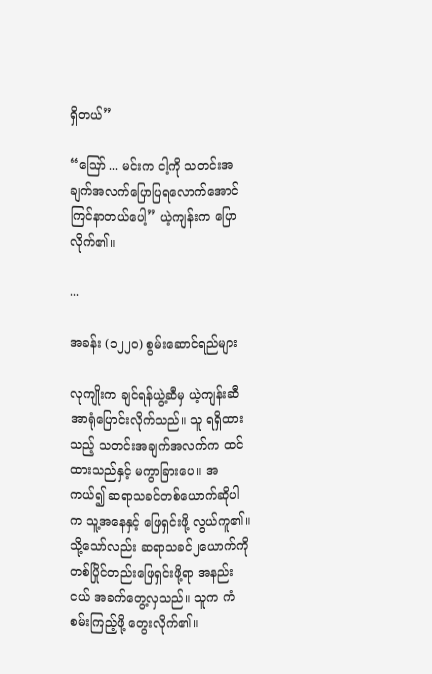ရှိတယ်”

“ဪ ... မင်းက ငါ့ကို သတင်းအချက်အလက်ပြောပြရလောက်အောင် ကြင်နာတယ်ပေါ့” ယဲ့ကျန်းက ပြောလိုက်၏။

...

အခန်း (၁၂၂၀) စွမ်းဆောင်ရည်များ

လုကျိုးက ချင်ရန်ယွဲ့ဆီမှ ယဲ့ကျန်းဆီ အာရုံပြောင်းလိုက်သည်။ သူ ရရှိထားသည့် သတင်းအချက်အလက်က ထင်ထားသည်နှင့် မကွာခြားပေ။ အကယ်၍ ဆရာသခင်တစ်ယောက်ဆိုပါက သူ့အနေနှင့် ဖြေရှင်းဖို့ လွယ်ကူ၏။ သို့သော်လည်း ဆရာသခင်၂ယောက်ကို တစ်ပြိုင်တည်းဖြေရှင်းဖို့ရာ အနည်းငယ် အခက်တွေ့လှသည်။ သူက ကံစမ်းကြည့်ဖို့ တွေးလိုက်၏။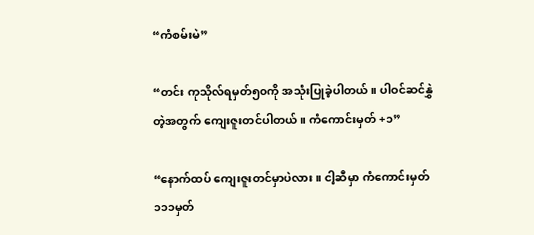“ကံစမ်းမဲ”

“တင်း ကုသိုလ်ရမှတ်၅၀ကို အသုံးပြုခဲ့ပါတယ်။ ပါဝင်ဆင်နွှဲတဲ့အတွက် ကျေးဇူးတင်ပါတယ်။ ကံကောင်းမှတ် +၁”

“နောက်ထပ် ကျေးဇူးတင်မှာပဲလား။ ငါ့ဆီမှာ ကံကောင်းမှတ် ၁၁၁မှတ်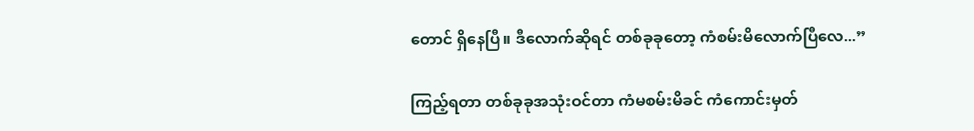တောင် ရှိနေပြီ။ ဒီလောက်ဆိုရင် တစ်ခုခုတော့ ကံစမ်းမိလောက်ပြီလေ...”

ကြည့်ရတာ တစ်ခုခုအသုံးဝင်တာ ကံမစမ်းမိခင် ကံကောင်းမှတ်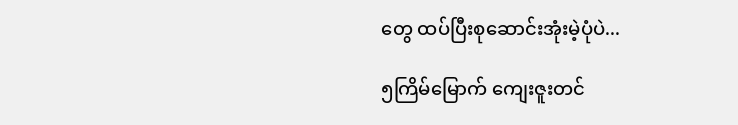တွေ ထပ်ပြီးစုဆောင်းအုံးမဲ့ပုံပဲ...

၅ကြိမ်မြောက် ကျေးဇူးတင်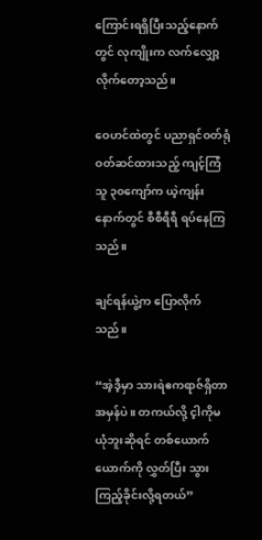ကြောင်းရရှိပြီးသည့်နောက်တွင် လုကျိုးက လက်လျှော့လိုက်တော့သည်။

ဝေဟင်ထဲတွင် ပညာရှင်ဝတ်ရုံ ဝတ်ဆင်ထားသည့် ကျင့်ကြံသူ ၃၀ကျော်က ယဲ့ကျန်းနောက်တွင် စီစီရီရီ ရပ်နေကြသည်။

ချင်ရန်ယွဲ့က ပြောလိုက်သည်။

“အဲ့ဒီ့မှာ သားရဲဧကရာဇ်ရှိတာ အမှန်ပဲ။ တကယ်လို့ င့ါကိုမယုံဘူးဆိုရင် တစ်ယောက်ယောက်ကို လွှတ်ပြီး သွားကြည့်ခိုင်းလို့ရတယ်”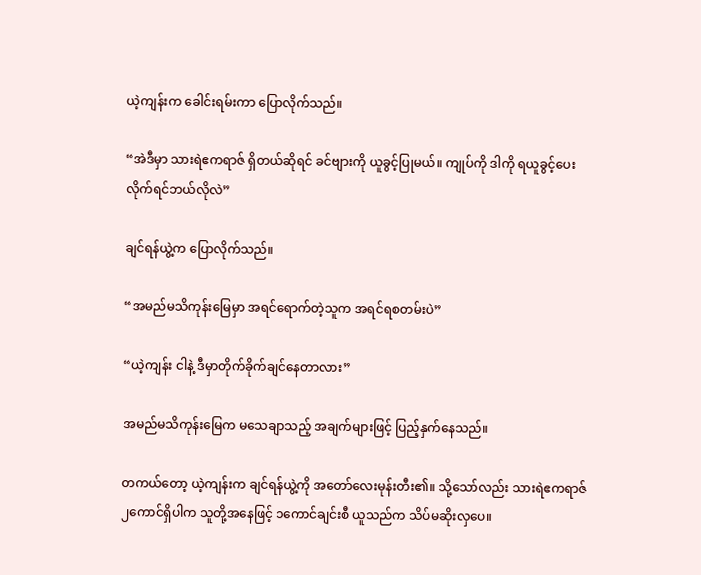ယဲ့ကျန်းက ခေါင်းရမ်းကာ ပြောလိုက်သည်။

“အဲဒီမှာ သားရဲဧကရာဇ် ရှိတယ်ဆိုရင် ခင်ဗျားကို ယူခွင့်ပြုမယ်။ ကျုပ်ကို ဒါကို ရယူခွင့်ပေးလိုက်ရင်ဘယ်လိုလဲ”

ချင်ရန်ယွဲ့က ပြောလိုက်သည်။

“အမည်မသိကုန်းမြေမှာ အရင်ရောက်တဲ့သူက အရင်ရစတမ်းပဲ”

“ယဲ့ကျန်း ငါနဲ့ ဒီမှာတိုက်ခိုက်ချင်နေတာလား”

အမည်မသိကုန်းမြေက မသေချာသည့် အချက်များဖြင့် ပြည့်နှက်နေသည်။

တကယ်တော့ ယဲ့ကျန်းက ချင်ရန်ယွဲ့ကို အတော်လေးမုန်းတီး၏။ သို့သော်လည်း သားရဲဧကရာဇ်၂ကောင်ရှိပါက သူတို့အနေဖြင့် ၁ကောင်ချင်းစီ ယူသည်က သိပ်မဆိုးလှပေ။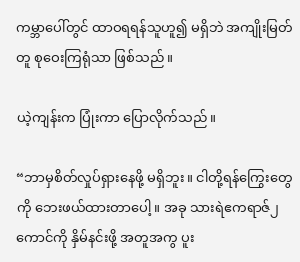ကမ္ဘာပေါ်တွင် ထာဝရရန်သူဟူ၍ မရှိဘဲ အကျိုးမြတ်တူ စုဝေးကြရုံသာ ဖြစ်သည်။

ယဲ့ကျန်းက ပြုံးကာ ပြောလိုက်သည်။

“ဘာမှစိတ်လှုပ်ရှားနေဖို့ မရှိဘူး။ ငါတို့ရန်‌ကြွေးတွေကို ဘေးဖယ်ထားတာပေါ့။ အခု သားရဲဧကရာဇ်၂ကောင်ကို နှိမ်နင်းဖို့ အတူအကွ ပူး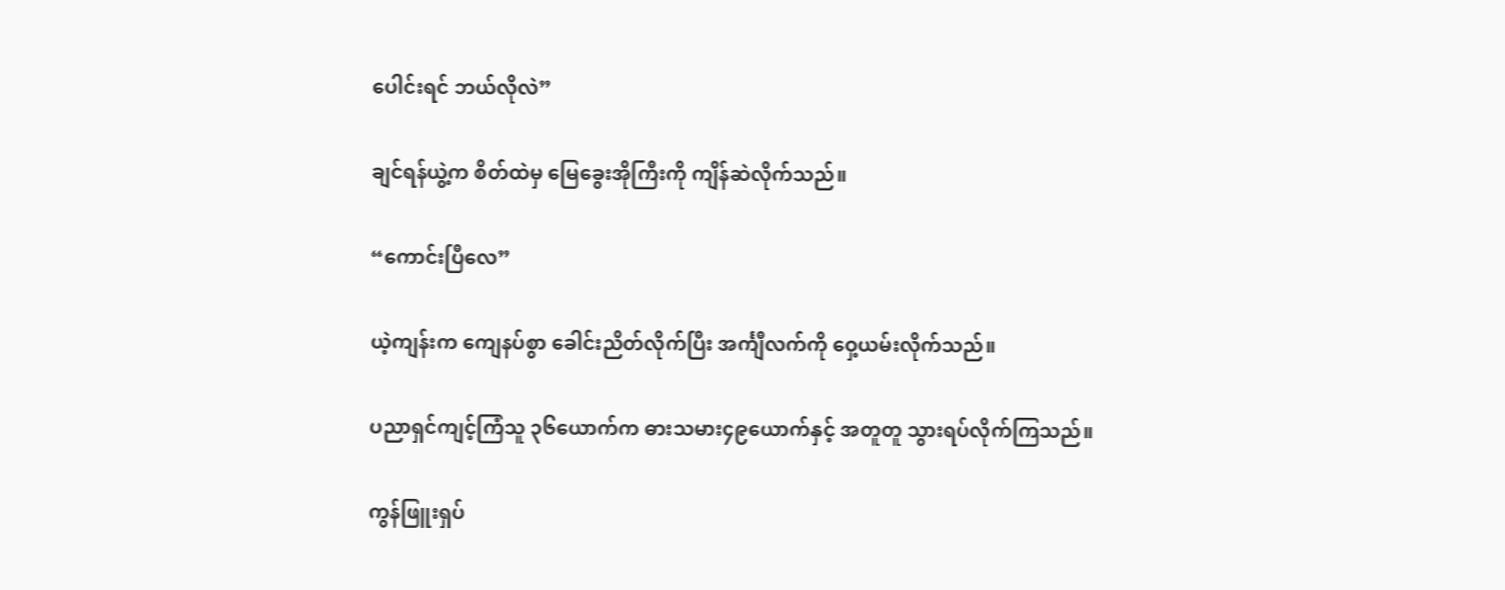ပေါင်းရင် ဘယ်လိုလဲ”

ချင်ရန်ယွဲ့က စိတ်ထဲမှ မြေခွေးအိုကြီးကို ကျိန်ဆဲလိုက်သည်။

“ကောင်းပြီလေ”

ယဲ့ကျန်းက ကျေနပ်စွာ ခေါင်းညိတ်လိုက်ပြီး အင်္ကျီလက်ကို ဝှေ့ယမ်းလိုက်သည်။

ပညာရှင်ကျင့်ကြံသူ ၃၆ယောက်က ဓားသမား၄၉ယောက်နှင့် အတူတူ သွားရပ်လိုက်ကြသည်။

ကွန်ဖြူးရှပ်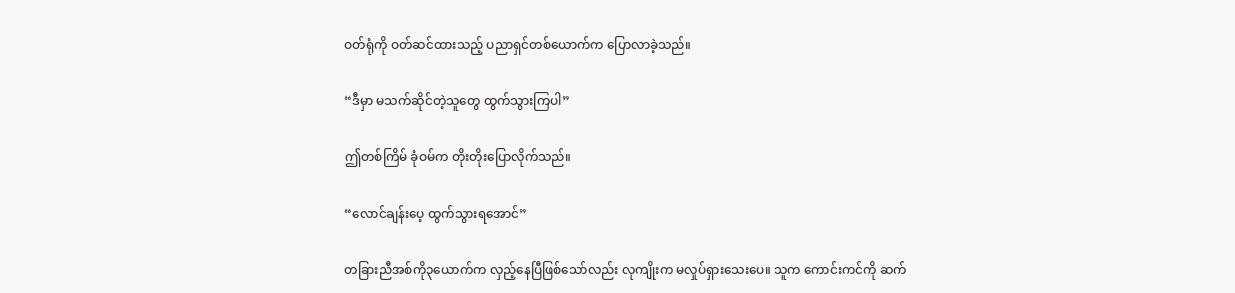ဝတ်ရုံကို ဝတ်ဆင်ထားသည့် ပညာရှင်တစ်ယောက်က ပြောလာခဲ့သည်။

“ဒီမှာ မသက်ဆိုင်တဲ့သူတွေ ထွက်သွားကြပါ”

ဤတစ်ကြိမ် ခုံဝမ်က တိုးတိုးပြောလိုက်သည်။

“လောင်ချန်းပေ့ ထွက်သွားရအောင်”

တခြားညီအစ်ကို၃ယောက်က လှည့်နေပြီဖြစ်သော်လည်း လုကျိုးက မလှုပ်ရှားသေးပေ။ သူက ကောင်းကင်ကို ဆက်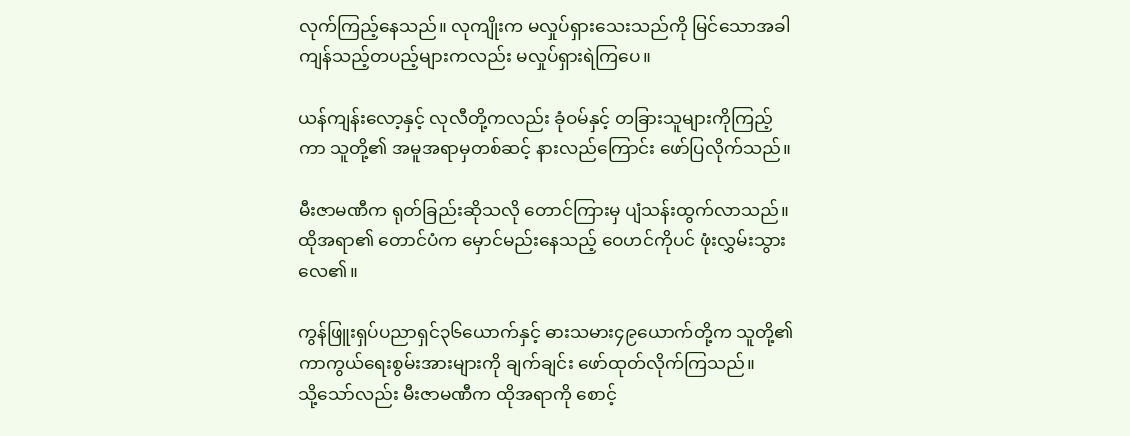လုက်ကြည့်နေသည်။ လုကျိုးက မလှုပ်ရှားသေးသည်ကို မြင်သောအခါ ကျန်သည့်တပည့်များကလည်း မလှုပ်ရှားရဲကြပေ။

ယန်ကျန်းလော့နှင့် လုလီတို့ကလည်း ခုံဝမ်နှင့် တခြားသူများကိုကြည့်ကာ သူတို့၏ အမူအရာမှတစ်ဆင့် နားလည်ကြောင်း ဖော်ပြလိုက်သည်။

မီးဇာမဏီက ရုတ်ခြည်းဆိုသလို တောင်ကြားမှ ပျံသန်းထွက်လာသည်။ ထိုအရာ၏ တောင်ပံက မှောင်မည်းနေသည့် ဝေဟင်ကိုပင် ဖုံးလွှမ်းသွားလေ၏။

ကွန်ဖြူးရှပ်ပညာရှင်၃၆ယောက်နှင့် ဓားသမား၄၉ယောက်တို့က သူတို့၏ ကာကွယ်ရေးစွမ်းအားများကို ချက်ချင်း ဖော်ထုတ်လိုက်ကြသည်။ သို့‌သော်လည်း မီးဇာမဏီက ထိုအရာကို စောင့်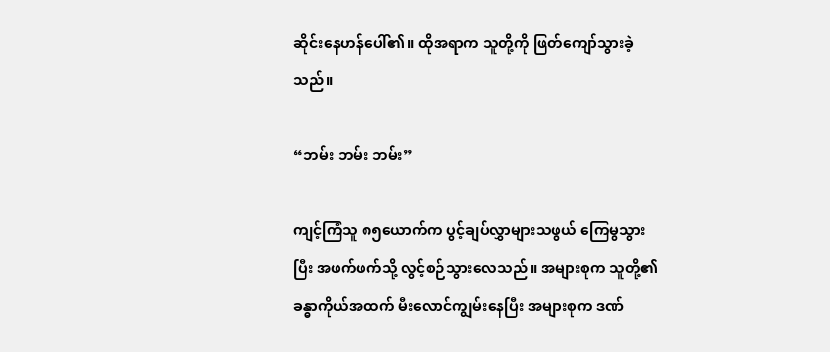ဆိုင်းနေဟန်ပေါ်၏။ ထိုအရာက သူတို့ကို ဖြတ်ကျော်သွားခဲ့သည်။

“ဘမ်း ဘမ်း ဘမ်း”

ကျင့်ကြံသူ ၈၅ယောက်က ပွင့်ချပ်လွှာများသဖွယ် ကြေမွသွားပြီး အဖက်ဖက်သို့ လွင့်စဉ်သွားလေသည်။ အများစုက သူတို့၏ ခန္ဓာကိုယ်အထက် မီး‌လောင်ကျွမ်းနေပြီး အများစုက ဒဏ်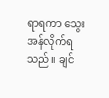ရာရကာ သွေးအန်လိုက်ရသည်။ ချင်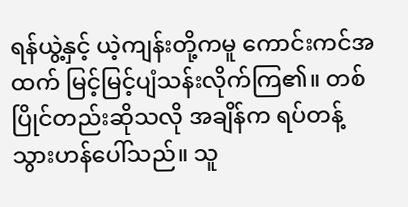ရန်ယွဲ့နှင့် ယဲ့ကျန်းတို့ကမူ ကောင်းကင်အထက် မြင့်မြင့်ပျံသန်းလိုက်ကြ၏။ တစ်ပြိုင်တည်းဆိုသလို အချိန်က ရပ်တန့်သွားဟန်ပေါ်သည်။ သူ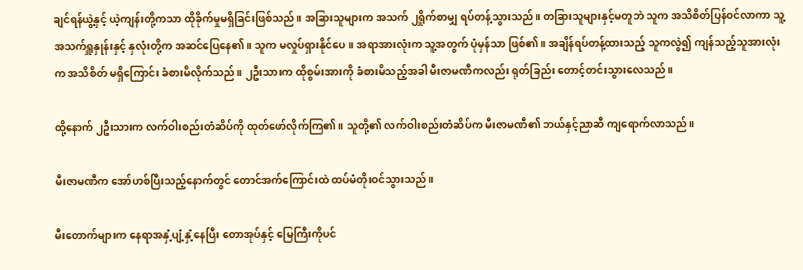ချင်ရန်ယွဲ့နှင့် ယဲ့ကျန်းတို့ကသာ ထိုခိုက်မှုမရှိခြင်းဖြစ်သည်။ အခြားသူများက အသက် ၂ရှိုက်စာမျှ ရပ်တန့်သွားသည်။ တခြားသူများနှင့်မတူဘဲ သူက အသိစိတ်ပြန်ဝင်လာကာ သူ့အသက်ရှူနှုန်းနှင့် နှလုံးတို့က အဆင်ပြေနေ၏။ သူက မလှုပ်ရှားနိုင်ပေ။ အရာအားလုံးက သူ့အတွက် ပုံမှန်သာ ဖြစ်၏။ အချိန်ရပ်တန့်ထားသည့် သူကလွဲ၍ ကျန်သည့်သူအားလုံးက အသိစိတ် မရှိကြောင်း ခံစားမိလိုက်သည်။ ၂ဦးသားက ထိုစွမ်းအားကို ခံစားမိသည့်အခါ မီးဇာမဏီကလည်း ရုတ်ခြည်း တောင့်တင်းသွားလေသည်။

ထို့နောက် ၂ဦးသားက လက်ဝါးစည်းတံဆိပ်ကို ထုတ်ဖော်လိုက်ကြ၏။ သူတို့၏ လက်ဝါးစည်းတံဆိပ်က မီးဇာမဏီ၏ ဘယ်နှင့်ညာဆီ ကျရောက်လာသည်။

မီးဇာမဏီက အော်ဟစ်ပြီးသည့်နောက်တွင် တောင်အက်ကြောင်းထဲ ထပ်မံတိုးဝင်သွားသည်။

မီးတောက်များက နေရာအနှံ့ပျံ့နှံ့နေပြီး တောအုပ်နှင့် မြေကြီးကိုပင်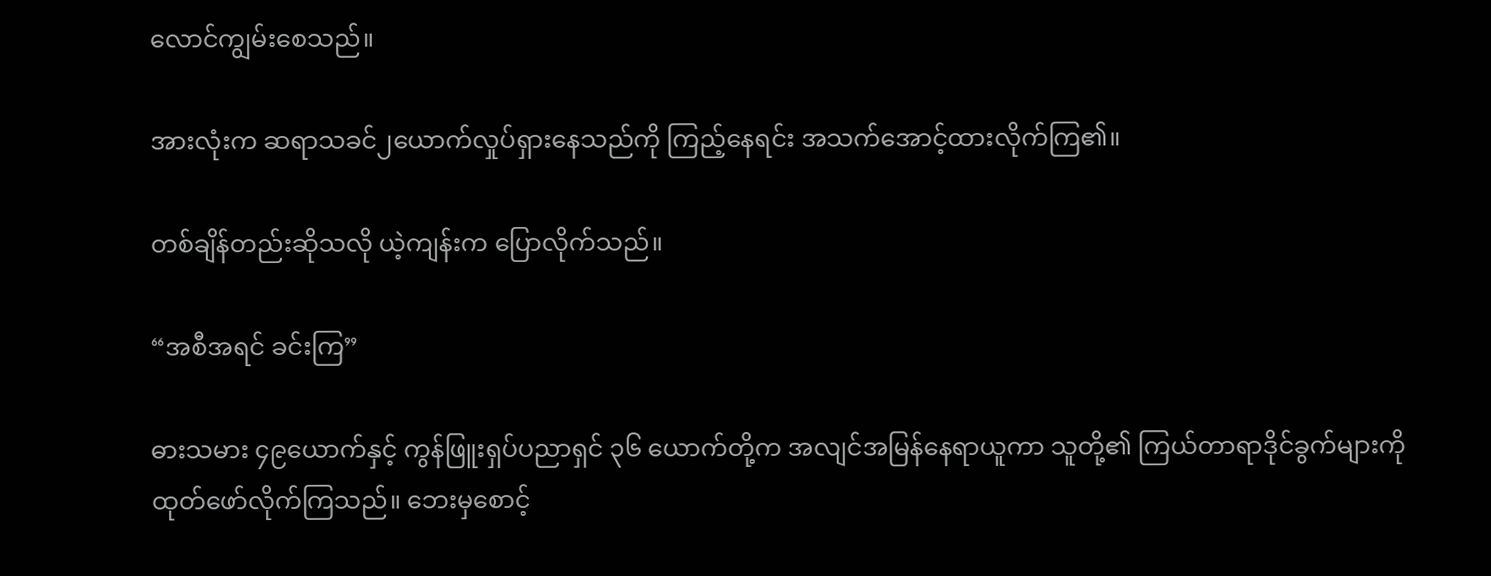လောင်ကျွမ်းစေသည်။

အားလုံးက ဆရာသခင်၂ယောက်လှုပ်ရှားနေသည်ကို ကြည့်နေရင်း အသက်အောင့်ထားလိုက်ကြ၏။

တစ်ချိန်တည်းဆိုသလို ယဲ့ကျန်းက ပြောလိုက်သည်။

“အစီအရင် ခင်းကြ”

ဓားသမား ၄၉ယောက်နှင့် ကွန်ဖြူးရှပ်ပညာရှင် ၃၆ ယောက်တို့က အလျင်အမြန်နေရာယူကာ သူတို့၏ ကြယ်တာရာဒိုင်ခွက်များကို ထုတ်ဖော်လိုက်ကြသည်။ ဘေးမှစောင့်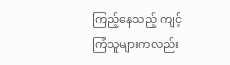ကြည့်နေသည့် ကျင့်ကြံသူများကလည်း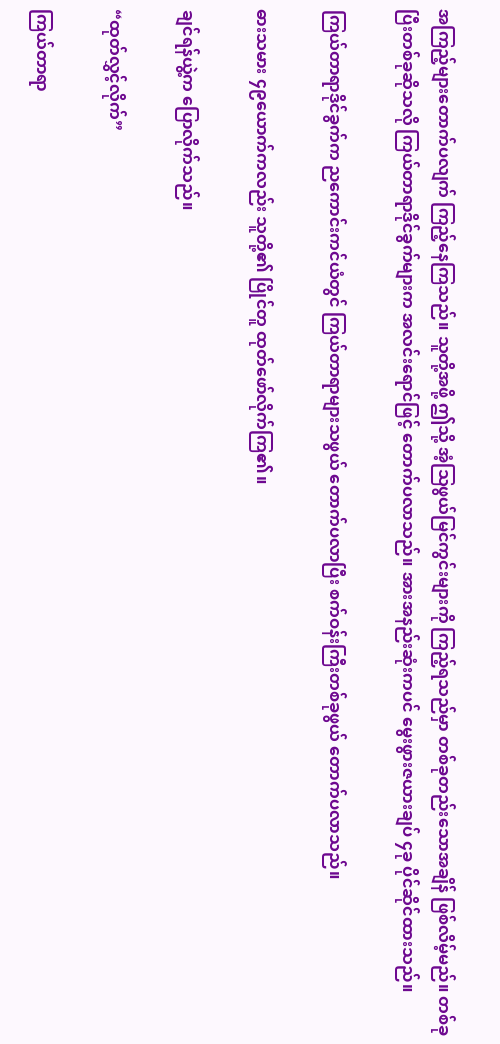အကြည့်များတောက်ပလျက် ကြည့်နေကြသည်။ သူတို့အဖို့ ဤသို့ အံ့သြဖွယ်မြင်ကွင်းများကို ကြည့်ရသည်မှာ တစ်ခုတည်းသောအချိန် ဖြစ်လိမ့်မည်။ တစ်ခုပြီးတစ်ခုဆိုသလို ကြယ်တာရာဒိုင်ခွက်များက အလင်းရောင်ဖြင့် တောက်ပလာသည်။ အားအနည်းဆုံးကပင် မွေးဖွားဇယားချပ် ၄ခု ပိုင်ဆိုင်ထားသည်။

ကြယ်တာရာဒိုင်ခွက်က ညကောင်းကင်ယံတွင် ကြယ်တာရာများသဖွယ် တောက်ပလာပြီး စက်ဝန်းကြီးတစ်ခုဖွယ် တောက်ပလာသည်။

ဓားသမား ၄၉ယောက်ကလည်း သူတို့၏ ပြိုင်တူ ထုတ်ဖော်လိုက်ကြ၏။

ချင်ရန်ယွဲ့က ပြောလိုက်သည်။

“ထုတ်လွှင့်လိုက်”

ကြယ်တာရာ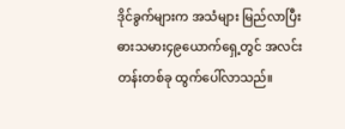ဒိုင်ခွက်များက အသံများ မြည်လာပြီး ဓားသမား၄၉ယောက်ရှေ့တွင် အလင်းတန်းတစ်ခု ထွက်ပေါ်လာသည်။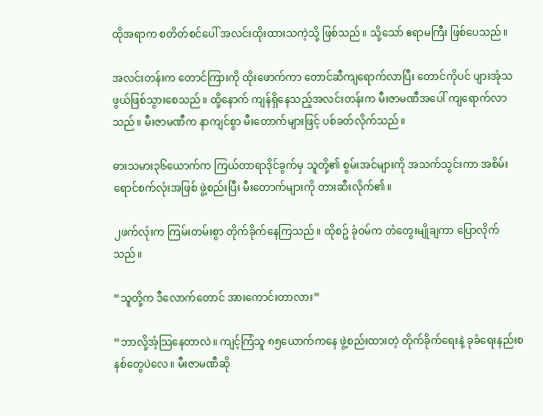ထိုအရာက စတိတ်စင်ပေါ် အလင်းထိုးထားသကဲ့သို့ ဖြစ်သည်။ သို့သော် ဧရာမကြီး ဖြစ်ပေသည်။

အလင်းတန်းက တောင်ကြားကို ထိုးဖောက်ကာ တောင်ဆီကျရောက်လာပြီး ‌တောင်ကိုပင် ပျားအုံသဖွယ်ဖြစ်သွားစေသည်။ ထို့နောက် ကျန်ရှိနေသည့်အလင်းတန်းက မီးဇာမဏီအပေါ် ကျရောက်လာသည်။ မီးဇာမဏီက နာကျင်စွာ မီးတောက်များဖြင့် ပစ်ခတ်လိုက်သည်။

ဓားသမား၃၆ယောက်က ကြယ်တာရာဒိုင်ခွက်မှ သူတို့၏ စွမ်းအင်များကို အသက်သွင်းကာ အစိမ်းရောင်စက်လုံးအဖြစ် ဖွဲ့စည်းပြီး မီးတောက်များကို တားဆီးလိုက်၏။

၂ဖက်လုံးက ကြမ်းတမ်းစွာ တိုက်ခိုက်နေကြသည်။ ထိုစဥ် ခုံဝမ်က တံတွေးမျိုချကာ ပြောလိုက်သည်။

“သူတို့က ဒီလောက်တောင် အားကောင်းတာလား”

“ဘာလို့အံ့သြနေတာလဲ။ ကျင့်ကြံသူ ၈၅ယောက်ကနေ ဖွဲ့စည်းထားတဲ့ တိုက်ခိုက်ရေးနဲ့ ခုခံရေးနည်းစနစ်တွေပဲလေ။ မီးဇာမဏီဆို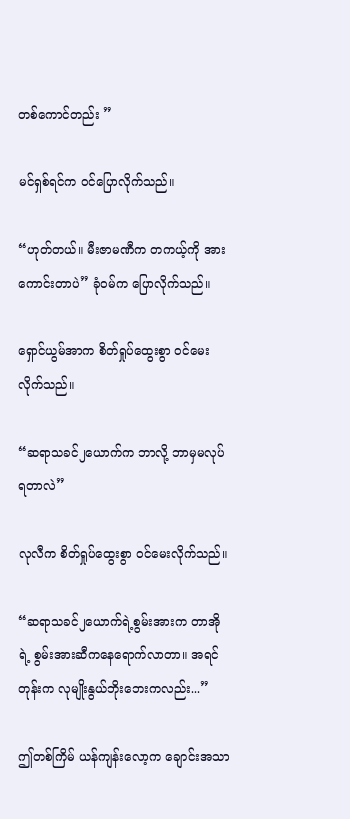တစ်ကောင်တည်း ”

မင်ရှစ်ရင်က ဝင်ပြောလိုက်သည်။

“ဟုတ်တယ်။ မီးဇာမဏီက တကယ့်ကို အားကောင်းတာပဲ” ခုံဝမ်က ပြောလိုက်သည်။

ရှောင်ယွမ်အာက စိတ်ရှုပ်ထွေးစွာ ဝင်မေးလိုက်သည်။

“ဆရာသခင်၂ယောက်က ဘာလို့ ဘာမှမလုပ်ရတာလဲ”

လုလီက စိတ်ရှုပ်ထွေးစွာ ဝင်မေးလိုက်သည်။

“ဆရာသခင်၂ယောက်ရဲ့စွမ်းအားက တာအိုရဲ့ စွမ်းအားဆီကနေရောက်လာတာ။ အရင်တုန်းက လုမျိုးနွယ်ဘိုးဘေးကလည်း...”

ဤတစ်ကြိမ် ယန်ကျန်းလော့က ချောင်းအသာ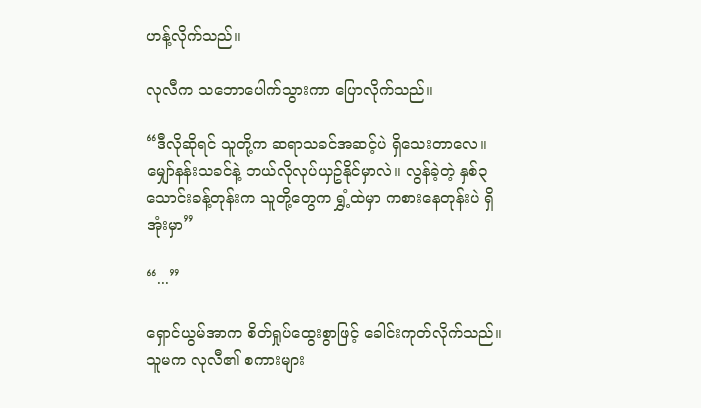ဟန့်လိုက်သည်။

လုလီက သဘောပေါက်သွားကာ ပြောလိုက်သည်။

“ဒီလိုဆိုရင် သူတို့က ဆရာသခင်အဆင့်ပဲ ရှိသေးတာလေ။ မျှော်နန်းသခင်နဲ့ ဘယ်လိုလုပ်ယှဥ်နိုင်မှာလဲ။ လွန်ခဲ့တဲ့ နှစ်၃သောင်းခန့်တုန်းက သူတို့တွေက ရွှံ့ထဲမှာ ကစားနေတုန်းပဲ ရှိအုံးမှာ”

“...”

ရှောင်ယွမ်အာက စိတ်ရှုပ်ထွေးစွာဖြင့် ခေါင်းကုတ်လိုက်သည်။ သူမက လုလီ၏ စကားများ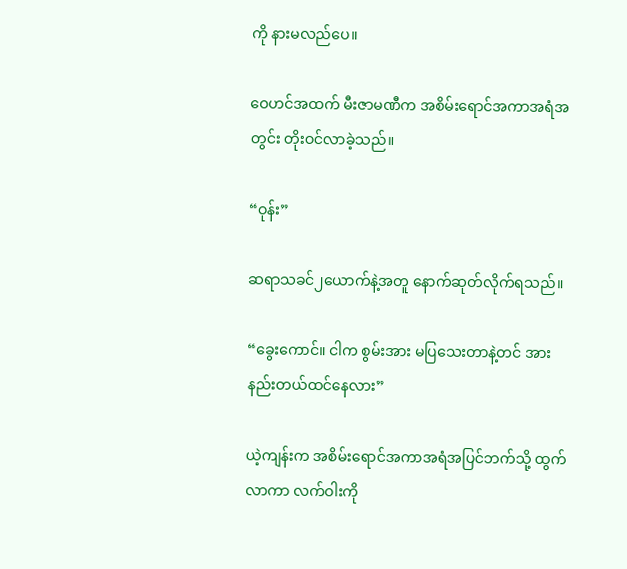ကို နားမလည်ပေ။

ဝေဟင်အထက် မီးဇာမဏီက အစိမ်းရောင်အကာအရံအတွင်း တိုးဝင်လာခဲ့သည်။

“ဝုန်း”

ဆရာသခင်၂ယောက်နဲ့အတူ နောက်ဆုတ်လိုက်ရသည်။

“ခွေးကောင်။ ငါက စွမ်းအား မပြသေးတာနဲ့တင် အားနည်းတယ်ထင်နေလား”

ယဲ့ကျန်းက အစိမ်းရောင်အကာအရံအပြင်ဘက်သို့ ထွက်လာကာ လက်ဝါးကို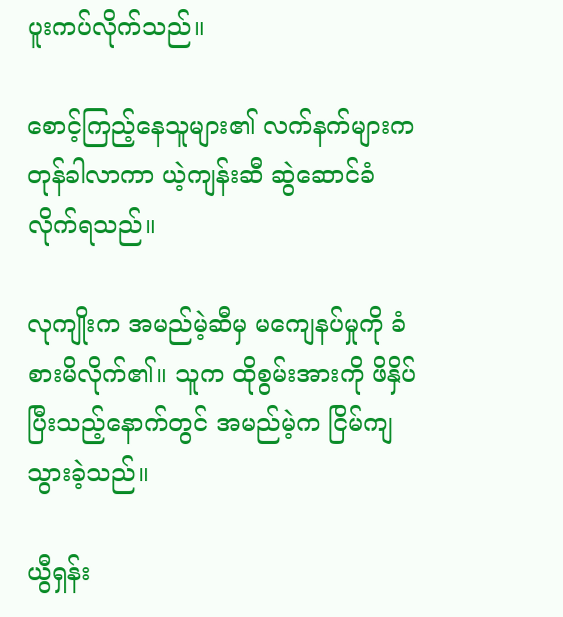ပူးကပ်လိုက်သည်။

စောင့်ကြည့်နေသူများ၏ လက်နက်များက တုန်ခါလာကာ ယဲ့ကျန်းဆီ ဆွဲဆောင်ခံလိုက်ရသည်။

လုကျိုးက အမည်မဲ့ဆီမှ မကျေနပ်မှုကို ခံစားမိလိုက်၏။ သူက ထိုစွမ်းအားကို ဖိနှိပ်ပြီးသည့်နောက်တွင် အမည်မဲ့က ငြိမ်ကျသွားခဲ့သည်။

ယွီရှန်း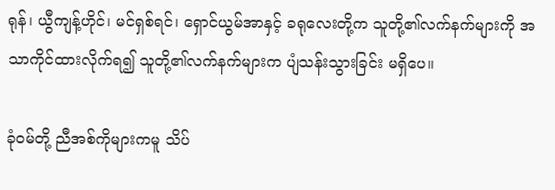ရုန်၊ ယွီကျန့်ဟိုင်၊ မင်ရှစ်ရင်၊ ရှောင်ယွမ်အာနှင့် ခရုလေးတို့က သူတို့၏လက်နက်များကို အသာကိုင်ထားလိုက်ရ၍ သူတို့၏လက်နက်များက ပျံသန်းသွားခြင်း မရှိပေ။

ခုံဝမ်တို့ ညီအစ်ကိုများကမူ သိပ်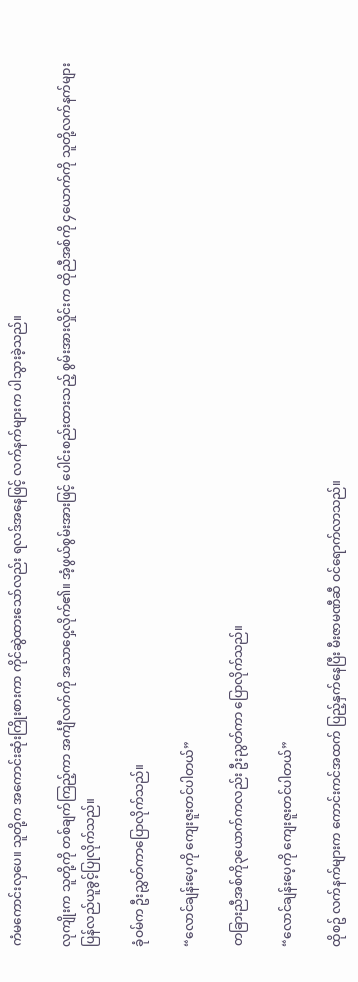ကံမကောင်းလှပေ။ သူတို့က အကောင်းဆုံးကြိုးစားကာ ကိုင်ဆွဲထားသော်လည်း ရလဒ်အနေဖြင့် လက်နက်များက ပါသွားခဲ့သည်။

လုကျိုးက သူတို့ကို တစ်ချက်ကြည့်ကာ အင်္ကျီလက်ကို အသာဝှေ့လိုက်၏။ အံ့ဖွယ်စွမ်းအားဖြင့် ပေါင်းစည်းထားသည့် စွမ်းအားလှိုင်းက ထိုညီအစ်ကို ၄ယောက်ကို သူတို့လက်နက်များ ပြန်လည်ယူခွင့်ပြုလိုက်သည်။

ခုံဝမ်က ဦးညွှတ်ကာပြောလိုက်သည်။

“လောင်ချန်းပေ့ကို ကျေးဇူးတင်ပါတယ်”

တခြားညီအစ်ကို၃ယောက်ကလည်း ဦးညွတ်ကာ ပြောလိုက်သည်။

“လောင်ချန်းပေ့ကို ကျေးဇူးတင်ပါတယ်”

ထိုစဥ် လက်နက်များက ကောင်းကင်အထက် ပြည့်နှက်နေပြီး မီးဇာမဏီဆီ ဝင်ရောက်လာသည်။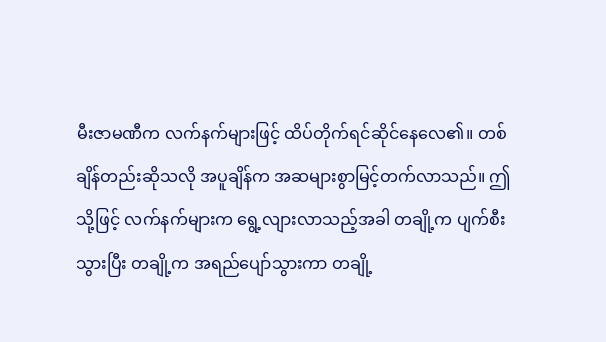မီးဇာမဏီက လက်နက်များဖြင့် ထိပ်တိုက်ရင်ဆိုင်နေလေ၏။ တစ်ချိန်တည်းဆိုသလို အပူချိန်က အဆများစွာမြင့်တက်လာသည်။ ဤသို့ဖြင့် လက်နက်များက ရွေ့လျားလာသည့်အခါ တချို့က ပျက်စီးသွားပြီး တချို့က အရည်ပျော်သွားကာ တချို့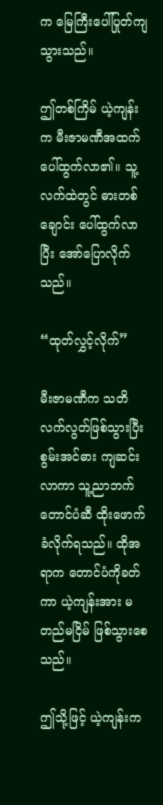က မြေကြီးပေါ်ပြုတ်ကျသွားသည်။

ဤတစ်ကြိမ် ယဲ့ကျန်းက မီးဇာမဏီအထက် ပေါ်ထွက်လာ၏။ သူ့လက်ထဲတွင် ဓားတစ်ချောင်း ပေါ်ထွက်လာပြီး အော်ပြောလိုက်သည်။

“ထုတ်လွှင့်လိုက်”

မီးဇာမဏီက သတိလက်လွတ်ဖြစ်သွားပြီး စွမ်းအင်ဓား ကျဆင်းလာကာ သူ့ညာဘက်တောင်ပံဆီ ထိုးဖောက်ခံလိုက်ရသည်။ ထိုအရာက တောင်ပံကိုခတ်ကာ ယဲ့ကျန်းအား မတည်မငြိမ် ဖြစ်သွားစေသည်။

ဤသို့ဖြင့် ယဲ့ကျန်းက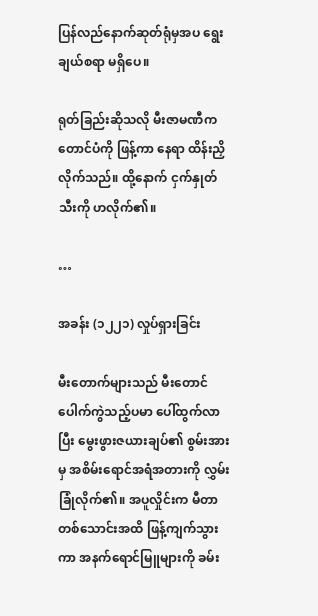ပြန်လည်နောက်ဆုတ်ရုံမှအပ ရွေးချယ်စရာ မရှိပေ။

ရုတ်ခြည်းဆိုသလို မီးဇာမဏီက တောင်ပံကို ဖြန့်ကာ နေရာ ထိန်းညှိလိုက်သည်။ ထို့နောက် ငှက်နှုတ်သီးကို ဟလိုက်၏။

…

အခန်း (၁၂၂၁) လှုပ်ရှားခြင်း

မီးတောက်များသည် မီးတောင်ပေါက်ကွဲသည့်ပမာ ပေါ်ထွက်လာပြီး မွေးဖွားဇယားချပ်၏ စွမ်းအားမှ အစိမ်းရောင်အရံအတားကို လွှမ်းခြုံလိုက်၏။ အပူလှိုင်းက မီတာတစ်သောင်းအထိ ဖြန့်ကျက်သွားကာ အနက်ရောင်မြူများကို ခမ်း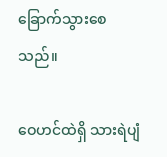ခြောက်သွားစေသည်။

ဝေဟင်ထဲရှိ သားရဲပျံ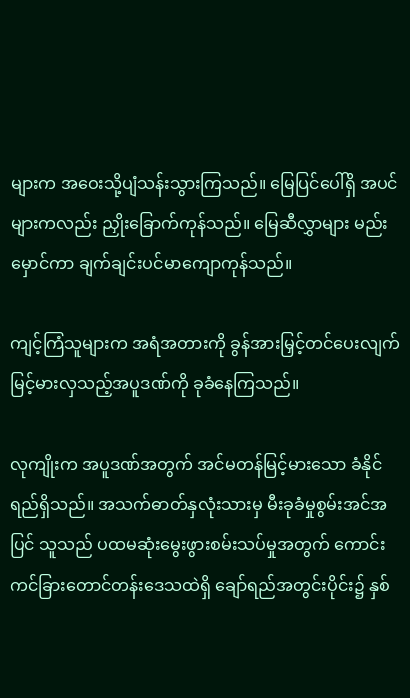များက အဝေးသို့ပျံသန်းသွားကြသည်။ မြေပြင်ပေါ်ရှိ အပင်များကလည်း ညှိုးခြောက်ကုန်သည်။ မြေဆီလွှာများ မည်းမှောင်ကာ ချက်ချင်းပင်မာကျောကုန်သည်။

ကျင့်ကြံသူများက အရံအတားကို ခွန်အားမြှင့်တင်ပေးလျက် မြင့်မားလှသည့်အပူဒဏ်ကို ခုခံနေကြသည်။

လုကျိုးက အပူဒဏ်အတွက် အင်မတန်မြင့်မားသော ခံနိုင်ရည်ရှိသည်။ အသက်ဓာတ်နှလုံးသားမှ မီးခုခံမှုစွမ်းအင်အပြင် သူသည် ပထမဆုံးမွေးဖွားစမ်းသပ်မှုအတွက် ကောင်းကင်ခြားတောင်တန်းဒေသထဲရှိ ချော်ရည်အတွင်းပိုင်း၌ နှစ်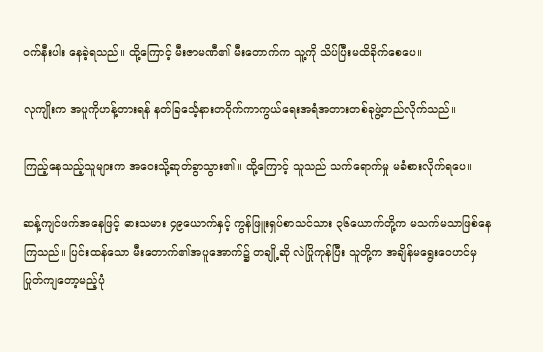ဝက်နီးပါး နေခဲ့ရသည်။ ထို့ကြောင့် မီးဇာမဏီ၏ မီးတောက်က သူ့ကို သိပ်ပြီးမထိခိုက်စေပေ။

လုကျိုးက အပူကိုဟန့်တားရန် နတ်ခြင်္သေ့နားတဝိုက်ကာကွယ်ရေးအရံအတားတစ်ခုဖွဲ့တည်လိုက်သည်။

ကြည့်နေသည့်သူများက အဝေးသို့ဆုတ်ခွာသွား၏။ ထို့ကြောင့် သူသည် သက်ရောက်မှု မခံစားလိုက်ရပေ။

ဆန့်ကျင်ဖက်အနေဖြင့် ဓားသမား ၄၉ယောက်နှင့် ကွန်ဖြူးရှပ်စာသင်သား ၃၆ယောက်တို့က မသက်မသာဖြစ်နေကြသည်။ ပြင်းထန်သော မီးတောက်၏အပူအောက်၌ တချို့ဆို လဲပြိုကုန်ပြီး သူတို့က အချိန်မရွေးဝေဟင်မှပြုတ်ကျတော့မည့်ပုံ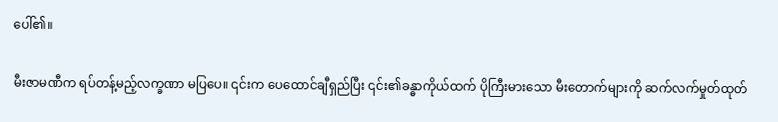ပေါ်၏။

မီးဇာမဏီက ရပ်တန့်မည့်လက္ခဏာ မပြပေ။ ၎င်းက ပေထောင်ချီရှည်ပြီး ၎င်း၏ခန္ဓာကိုယ်ထက် ပိုကြီးမားသော မီးတောက်များကို ဆက်လက်မှုတ်ထုတ်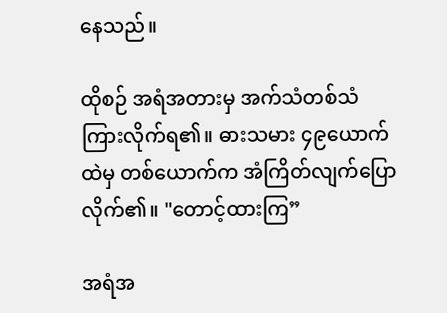နေသည်။

ထိုစဉ် အရံအတားမှ အက်သံတစ်သံကြားလိုက်ရ၏။ ဓားသမား ၄၉ယောက်ထဲမှ တစ်ယောက်က အံကြိတ်လျက်ပြောလိုက်၏။ "တောင့်ထားကြ”

အရံအ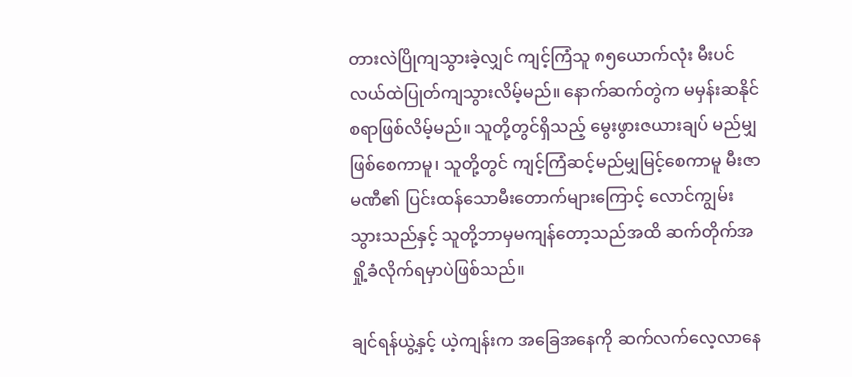တားလဲပြိုကျသွားခဲ့လျှင် ကျင့်ကြံသူ ၈၅ယောက်လုံး မီးပင်လယ်ထဲပြုတ်ကျသွားလိမ့်မည်။ နောက်ဆက်တွဲက မမှန်းဆနိုင်စရာဖြစ်လိမ့်မည်။ သူတို့တွင်ရှိသည့် မွေးဖွားဇယားချပ် မည်မျှဖြစ်စေကာမူ၊ သူတို့တွင် ကျင့်ကြံဆင့်မည်မျှမြင့်စေကာမူ မီးဇာမဏီ၏ ပြင်းထန်သောမီးတောက်များကြောင့် လောင်ကျွမ်းသွားသည်နှင့် သူတို့ဘာမှမကျန်တော့သည်အထိ ဆက်တိုက်အရှို့ခံလိုက်ရမှာပဲဖြစ်သည်။

ချင်ရန်ယွဲ့နှင့် ယဲ့ကျန်းက အခြေအနေကို ဆက်လက်လေ့လာနေ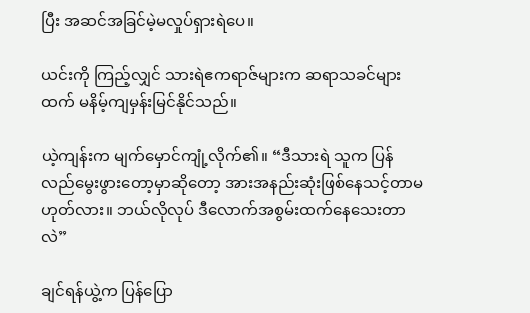ပြီး အဆင်အခြင်မဲ့မလှုပ်ရှားရဲပေ။

ယင်းကို ကြည့်လျှင် သားရဲဧကရာဇ်များက ဆရာသခင်များထက် မနိမ့်ကျမှန်းမြင်နိုင်သည်။

ယဲ့ကျန်းက မျက်မှောင်ကျုံ့လိုက်၏။ “ဒီသားရဲ သူက ပြန်လည်မွေးဖွားတော့မှာဆိုတော့ အားအနည်းဆုံးဖြစ်နေသင့်တာမဟုတ်လား။ ဘယ်လိုလုပ် ဒီလောက်အစွမ်းထက်နေသေးတာလဲ”

ချင်ရန်ယွဲ့က ပြန်ပြော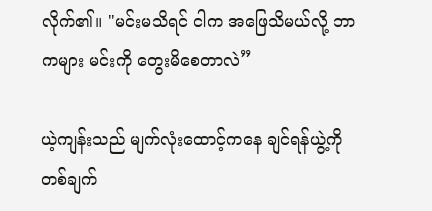လိုက်၏။ "မင်းမသိရင် ငါက အဖြေသိမယ်လို့ ဘာကများ မင်းကို တွေးမိစေတာလဲ”

ယဲ့ကျန်းသည် မျက်လုံးထောင့်ကနေ ချင်ရန်ယွဲ့ကိုတစ်ချက်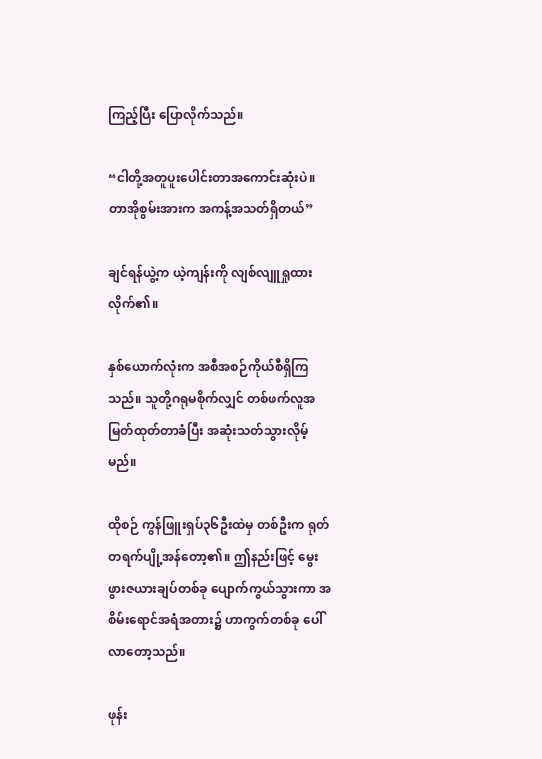ကြည့်ပြီး ပြောလိုက်သည်။

“ငါတို့အတူပူးပေါင်းတာအကောင်းဆုံးပဲ။ တာအိုစွမ်းအားက အကန့်အသတ်ရှိတယ်”

ချင်ရန်ယွဲ့က ယဲ့ကျန်းကို လျစ်လျူရှုထားလိုက်၏။

နှစ်ယောက်လုံးက အစီအစဉ်ကိုယ်စီရှိကြသည်။ သူတို့ဂရုမစိုက်လျှင် တစ်ဖက်လူအမြတ်ထုတ်တာခံပြီး အဆုံးသတ်သွားလိုမ့်မည်။

ထိုစဉ် ကွန်ဖြူးရှပ်၃၆ဦးထဲမှ တစ်ဦးက ရုတ်တရက်ပျို့အန်တော့၏။ ဤနည်းဖြင့် မွေးဖွားဇယားချပ်တစ်ခု ပျောက်ကွယ်သွားကာ အစိမ်းရောင်အရံအတား၌ ဟာကွက်တစ်ခု ပေါ်လာတော့သည်။

ဖုန်း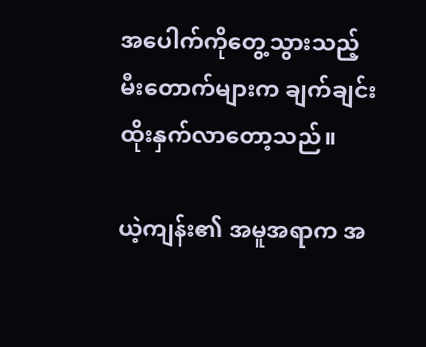အပေါက်ကိုတွေ့သွားသည့် မီးတောက်များက ချက်ချင်းထိုးနှက်လာတော့သည်။

ယဲ့ကျန်း၏ အမူအရာက အ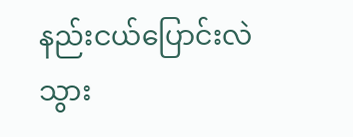နည်းငယ်ပြောင်းလဲသွား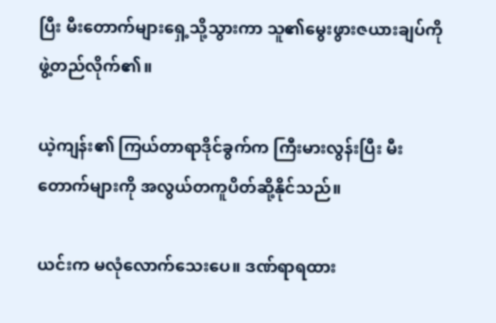ပြီး မီးတောက်များရှေ့သို့သွားကာ သူ၏မွေးဖွားဇယားချပ်ကို ဖွဲ့တည်လိုက်၏။

ယဲ့ကျန်း၏ ကြယ်တာရာဒိုင်ခွက်က ကြီးမားလွန်းပြီး မီးတောက်များကို အလွယ်တကူပိတ်ဆို့နိုင်သည်။

ယင်းက မလုံလောက်သေးပေ။ ဒဏ်ရာရထား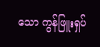သော ကွန်ဖြူးရှပ်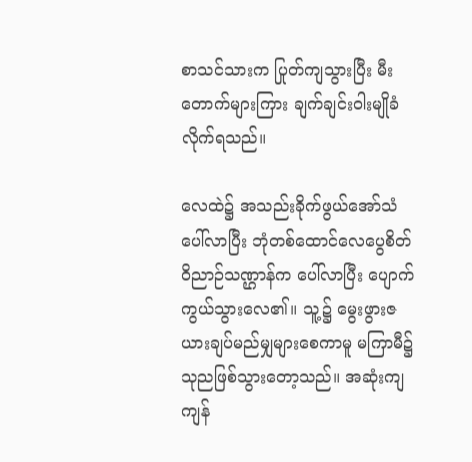စာသင်သားက ပြုတ်ကျသွားပြီး မီးတောက်များကြား ချက်ချင်းဝါးမျိုခံလိုက်ရသည်။

လေထဲ၌ အသည်းခိုက်ဖွယ်အော်သံပေါ်လာပြီး ဘုံတစ်ထောင်လေပွေစိတ်ဝိညာဉ်သဏ္ဌာန်က ပေါ်လာပြီး ပျောက်ကွယ်သွားလေ၏။ သူ့၌ မွေးဖွားဇယားချပ်မည်မျှများစေကာမူ မကြာမီ၌ သုညဖြစ်သွားတော့သည်။ အဆုံးကျ ကျန်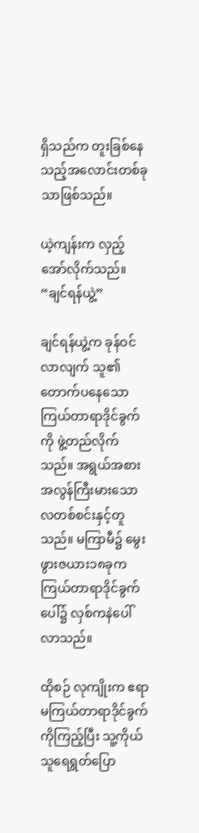ရှိသည်က တူးခြစ်နေသည့်အလောင်းတစ်ခုသာဖြစ်သည်။

ယဲ့ကျန်းက လှည့်အော်လိုက်သည်။ “ချင်ရန်ယွဲ့”

ချင်ရန်ယွဲ့က ခုန်ဝင်လာလျက် သူ၏တောက်ပနေသော ကြယ်တာရာဒိုင်ခွက်ကို ဖွဲ့တည်လိုက်သည်။ အရွယ်အစား အလွန်ကြီးမားသော လတစ်စင်းနှင့်တူသည်။ မကြာမီ၌ မွေးဖွားဇယား၁၈ခုက ကြယ်တာရာဒိုင်ခွက်ပေါ်၌ လှစ်ကနဲပေါ်လာသည်။

ထိုစဉ် လုကျိုးက ဧရာမကြယ်တာရာဒိုင်ခွက်ကိုကြည့်ပြီး သူ့ကိုယ်သူရေရွတ်ပြော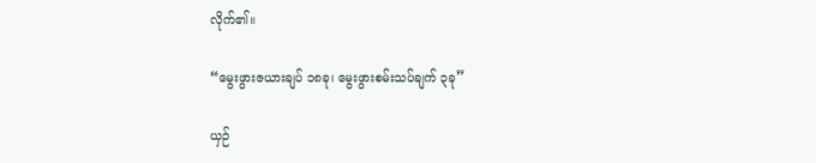လိုက်၏။

“မွေးဖွားဇယားချပ် ၁၈ခု၊ မွေးဖွားစမ်းသပ်ချက် ၃ခု”

ယှဉ်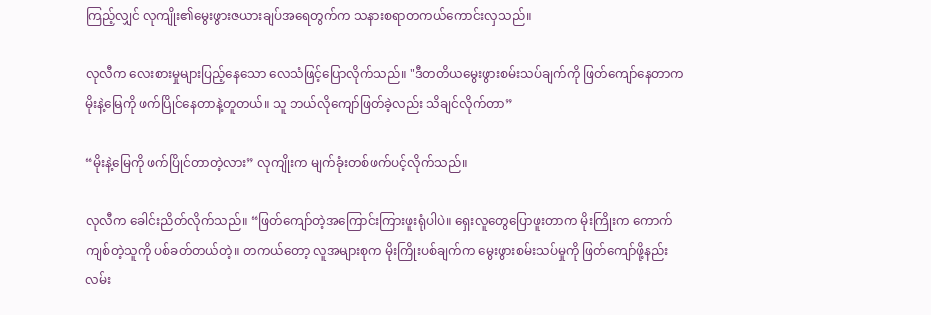ကြည့်လျှင် လုကျိုး၏မွေးဖွားဇယားချပ်အရေတွက်က သနားစရာတကယ်ကောင်းလှသည်။

လုလီက လေးစားမှုများပြည့်နေသော လေသံဖြင့်ပြောလိုက်သည်။ "ဒီတတိယမွေးဖွားစမ်းသပ်ချက်ကို ဖြတ်ကျော်နေတာက မိုးနဲ့မြေကို ဖက်ပြိုင်နေတာနဲ့တူတယ်။ သူ ဘယ်လိုကျော်ဖြတ်ခဲ့လည်း သိချင်လိုက်တာ”

“မိုးနဲ့မြေကို ဖက်ပြိုင်တာတဲ့လား” လုကျိုးက မျက်ခုံးတစ်ဖက်ပင့်လိုက်သည်။

လုလီက ခေါင်းညိတ်လိုက်သည်။ “ဖြတ်ကျော်တဲ့အကြောင်းကြားဖူးရုံပါပဲ။ ရှေးလူတွေပြောဖူးတာက မိုးကြိုးက ကောက်ကျစ်တဲ့သူကို ပစ်ခတ်တယ်တဲ့။ တကယ်တော့ လူအများစုက မိုးကြိုးပစ်ချက်က မွေးဖွားစမ်းသပ်မှုကို ဖြတ်ကျော်ဖို့နည်းလမ်း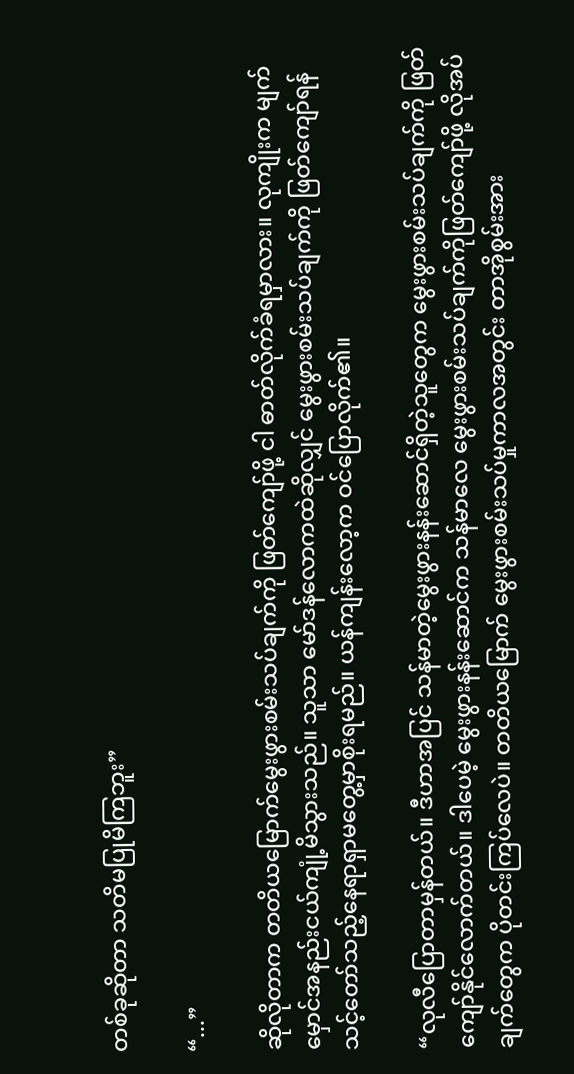တစ်ခုဆိုတာ သတိမပြုမိကြဘူး”

“...”

ဆိုလိုတာက တတိယမြောက်မွေးဖွားစမ်းသပ်ချက်ကို ဖြတ်ကျော်ဖို့ ငါ ဓာတ်လိုက်ခံရမှာလား။ လုကျိုးက မျက်မှောင်အနည်းငယ်ကျုံ့မိသွားသည်။ သူသာ မော်ဒန်လောကထဲဆိုလျှင် မွေးဖွားစမ်းသပ်ချက်ကို ဖြတ်ကျော်ရန် သင့်တော်သည့်နေရာရှာမတွေ့မှာစိုးရမည်။ ယန်ကျန်းလော့က ဝင်ပြောလိုက်၏။

“လုလီပြောတာမှန်တယ်။ ဒီဟာအပြင် သန်မာတဲ့မွေးဖွားနန်းဆောင်ရှိတဲ့သူတွေက မွေးဖွားစမ်းသပ်ချက်ကို ဖြတ်ကျော်နိုင်လောက်တယ်။ ဒါပေမဲ့ မွေးဖွားနန်းဆောင်က သန်မာလေ မွေးဖွားစမ်းသပ်ချက်ကိုဖြတ်ကျော်ဖို့ လိုအပ်ချက်တွေက ပိုတင်းကြပ်လေပဲ။ တတိယမြောက် မွေးဖွားစမ်းသပ်မှုကာလအတွင်း တာအိုစွမ်းအား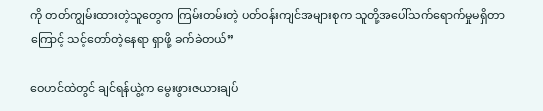ကို တတ်ကျွမ်းထားတဲ့သူတွေက ကြမ်းတမ်းတဲ့ ပတ်ဝန်းကျင်အများစုက သူတို့အပေါ်သက်ရောက်မှုမရှိတာကြောင့် သင့်တော်တဲ့နေရာ ရှာဖို့ ခက်ခဲတယ်”

ဝေဟင်ထဲတွင် ချင်ရန်ယွဲ့က မွေးဖွားဇယားချပ်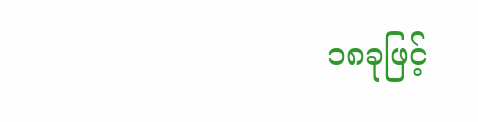၁၈ခုဖြင့်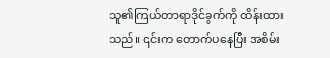သူ၏ကြယ်တာရာဒိုင်ခွက်ကို ထိန်းထားသည်။ ၎င်းက တောက်ပနေပြီး အစိမ်း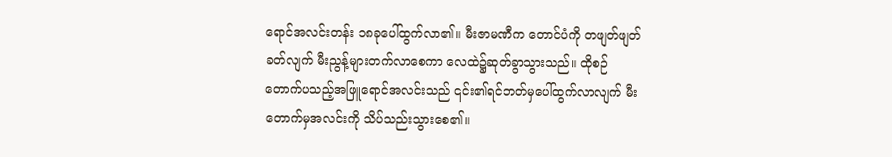ရောင်အလင်းတန်း ၁၈ခုပေါ်ထွက်လာ၏။ မီးဇာမဏီက တောင်ပံကို တဖျတ်ဖျတ်ခတ်လျက် မီးညွန့်များတက်လာစေကာ လေထဲ၌ဆုတ်ခွာသွားသည်။ ထိုစဉ် တောက်ပသည့်အဖြူရောင်အလင်းသည် ၎င်း၏ရင်ဘတ်မှပေါ်ထွက်လာလျက် မီးတောက်မှအလင်းကို သိပ်သည်းသွားစေ၏။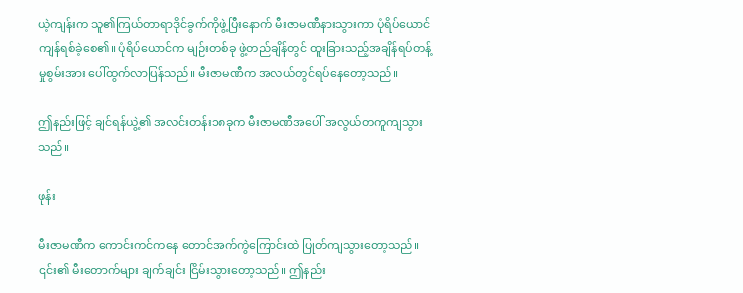ယဲ့ကျန်းက သူ၏ကြယ်တာရာဒိုင်ခွက်ကိုဖွဲ့ပြီးနောက် မီးဇာမဏီနားသွားကာ ပုံရိပ်ယောင် ကျန်ရစ်ခဲ့စေ၏။ ပုံရိပ်ယောင်က မျဉ်းတစ်ခု ဖွဲ့တည်ချိန်တွင် ထူးခြားသည့်အချိန်ရပ်တန့်မှုစွမ်းအား ပေါ်ထွက်လာပြန်သည်။ မီးဇာမဏီက အလယ်တွင်ရပ်နေတော့သည်။

ဤနည်းဖြင့် ချင်ရန်ယွဲ့၏ အလင်းတန်း၁၈ခုက မီးဇာမဏီအပေါ် အလွယ်တကူကျသွားသည်။

ဖုန်း

မီးဇာမဏီက ကောင်းကင်ကနေ တောင်အက်ကွဲကြောင်းထဲ ပြုတ်ကျသွားတော့သည်။ ၎င်း၏ မီးတောက်များ ချက်ချင်း ငြိမ်းသွားတော့သည်။ ဤနည်း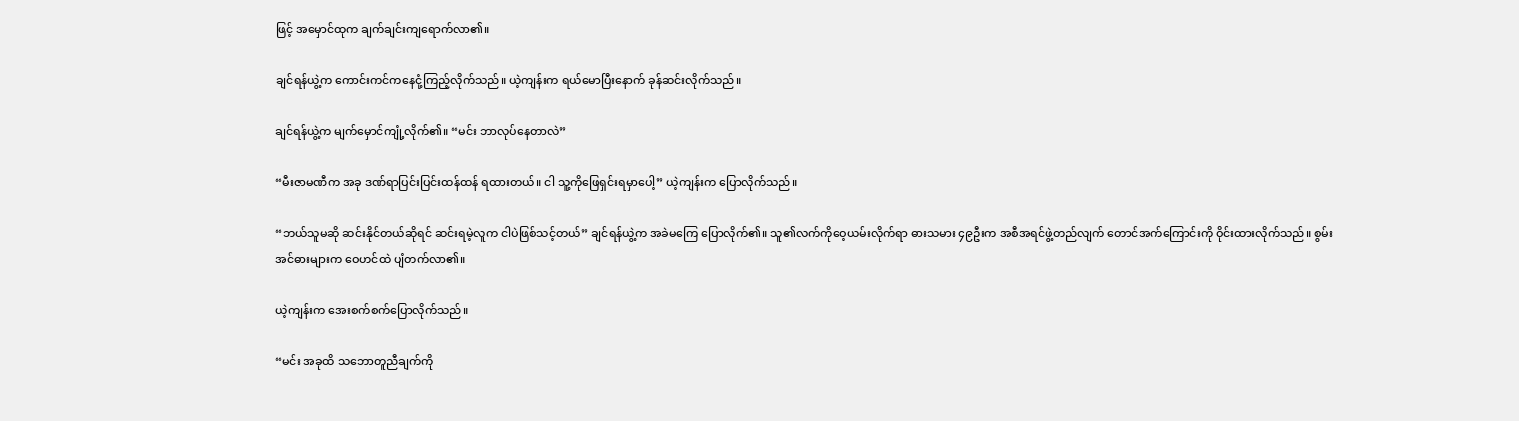ဖြင့် အမှောင်ထုက ချက်ချင်းကျရောက်လာ၏။

ချင်ရန်ယွဲ့က ကောင်းကင်ကနေငုံ့ကြည့်လိုက်သည်။ ယဲ့ကျန်းက ရယ်မောပြီးနောက် ခုန်ဆင်းလိုက်သည်။

ချင်ရန်ယွဲ့က မျက်မှောင်ကျုံ့လိုက်၏။ “မင်း ဘာလုပ်နေတာလဲ”

“မီးဇာမဏီက အခု ဒဏ်ရာပြင်းပြင်းထန်ထန် ရထားတယ်။ ငါ သူ့ကိုဖြေရှင်းရမှာပေါ့” ယဲ့ကျန်းက ပြောလိုက်သည်။

“ဘယ်သူမဆို ဆင်းနိုင်တယ်ဆိုရင် ဆင်းရမဲ့လူက ငါပဲဖြစ်သင့်တယ်” ချင်ရန်ယွဲ့က အခဲမကြေ ပြောလိုက်၏။ သူ၏လက်ကိုဝေ့ယမ်းလိုက်ရာ ဓားသမား ၄၉ဦးက အစီအရင်ဖွဲ့တည်လျက် တောင်အက်ကြောင်းကို ဝိုင်းထားလိုက်သည်။ စွမ်းအင်ဓားများက ဝေဟင်ထဲ ပျံတက်လာ၏။

ယဲ့ကျန်းက အေးစက်စက်ပြောလိုက်သည်။

“မင်း အခုထိ သဘောတူညီချက်ကို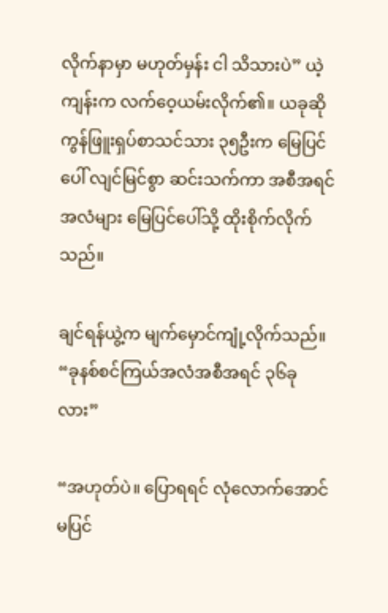လိုက်နာမှာ မဟုတ်မှန်း ငါ သိသားပဲ” ယဲ့ကျန်းက လက်ဝေ့ယမ်းလိုက်၏။ ယခုဆို ကွန်ဖြူးရှပ်စာသင်သား ၃၅ဦးက မြေပြင်ပေါ် လျင်မြင်စွာ ဆင်းသက်ကာ အစီအရင်အလံများ မြေပြင်ပေါ်သို့ ထိုးစိုက်လိုက်သည်။

ချင်ရန်ယွဲ့က မျက်မှောင်ကျုံ့လိုက်သည်။ “ခုနစ်စင်ကြယ်အလံအစီအရင် ၃၆ခုလား”

“အဟုတ်ပဲ။ ပြောရရင် လုံလောက်အောင်မပြင်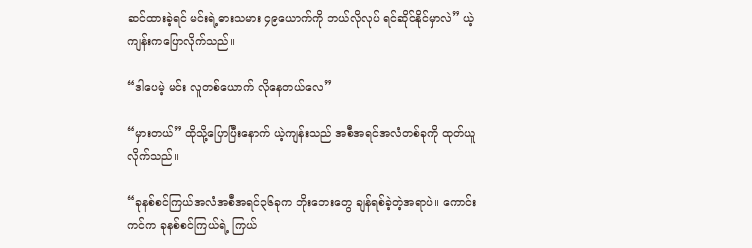ဆင်ထားခဲ့ရင် မင်းရဲ့ဓားသမား ၄၉ယောက်ကို ဘယ်လိုလုပ် ရင်ဆိုင်နိုင်မှာလဲ” ယဲ့ကျန်းကပြောလိုက်သည်။

“ဒါပေမဲ့ မင်း လူတစ်ယောက် လိုနေတယ်လေ”

“မှားတယ်” ထိုသို့ပြောပြီးနောက် ယဲ့ကျန်းသည် အစီအရင်အလံတစ်ခုကို ထုတ်ယူလိုက်သည်။

“ခုနစ်စင်ကြယ်အလံအစီအရင်၃၆ခုက ဘိုးဘေးတွေ ချန်ရစ်ခဲ့တဲ့အရာပဲ။ ကောင်းကင်က ခုနစ်စင်ကြယ်ရဲ့ ကြယ်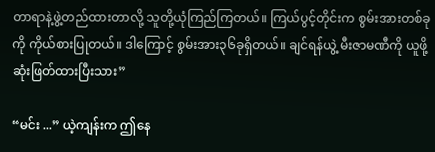တာရာနဲ့ဖွဲ့တည်ထားတာလို့ သူတို့ယုံကြည်ကြတယ်။ ကြယ်ပွင့်တိုင်းက စွမ်းအားတစ်ခုကို ကိုယ်စားပြုတယ်။ ဒါကြောင့် စွမ်းအား၃၆ခုရှိတယ်။ ချင်ရန်ယွဲ့ မီးဇာမဏီကို ယူဖို့ဆုံးဖြတ်ထားပြီးသား”

“မင်း ...” ယဲ့ကျန်းက ဤနေ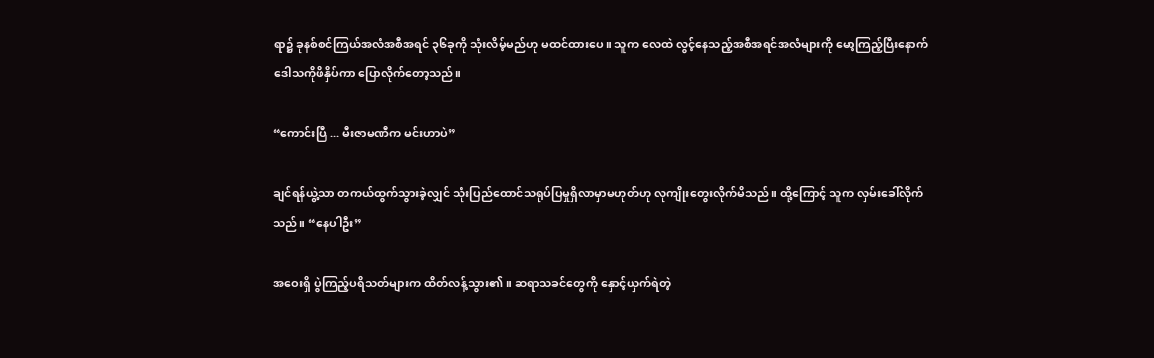ရာ၌ ခုနစ်စင်ကြယ်အလံအစီအရင် ၃၆ခုကို သုံးလိမ့်မည်ဟု မထင်ထားပေ။ သူက လေထဲ လွင့်နေသည့်အစီအရင်အလံများကို မော့ကြည့်ပြီးနောက် ဒေါသကိုဖိနှိပ်ကာ ပြောလိုက်တော့သည်။

“ကောင်းပြီ ... မီးဇာမဏီက မင်းဟာပဲ”

ချင်ရန်ယွဲ့သာ တကယ်ထွက်သွားခဲ့လျှင် သုံးပြည်ထောင်သရုပ်ပြမှုရှိလာမှာမဟုတ်ဟု လုကျိုးတွေးလိုက်မိသည်။ ထို့ကြောင့် သူက လှမ်းခေါ်လိုက်သည်။ “နေပါဦး”

အဝေးရှိ ပွဲကြည့်ပရိသတ်များက ထိတ်လန့်သွား၏။ ဆရာသခင်တွေကို နှောင့်ယှက်ရဲတဲ့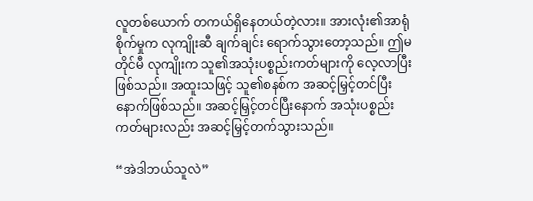လူတစ်ယောက် တကယ်ရှိနေတယ်တဲ့လား။ အားလုံး၏အာရုံစိုက်မှုက လုကျိုးဆီ ချက်ချင်း ရောက်သွားတော့သည်။ ဤမတိုင်မီ လုကျိုးက သူ၏အသုံးပစ္စည်းကတ်များကို လေ့လာပြီးဖြစ်သည်။ အထူးသဖြင့် သူ၏စနစ်က အဆင့်မြှင့်တင်ပြီးနောက်ဖြစ်သည်။ အဆင့်မြှင့်တင်ပြီးနောက် အသုံးပစ္စည်းကတ်များလည်း အဆင့်မြှင့်တက်သွားသည်။

“အဲဒါဘယ်သူလဲ”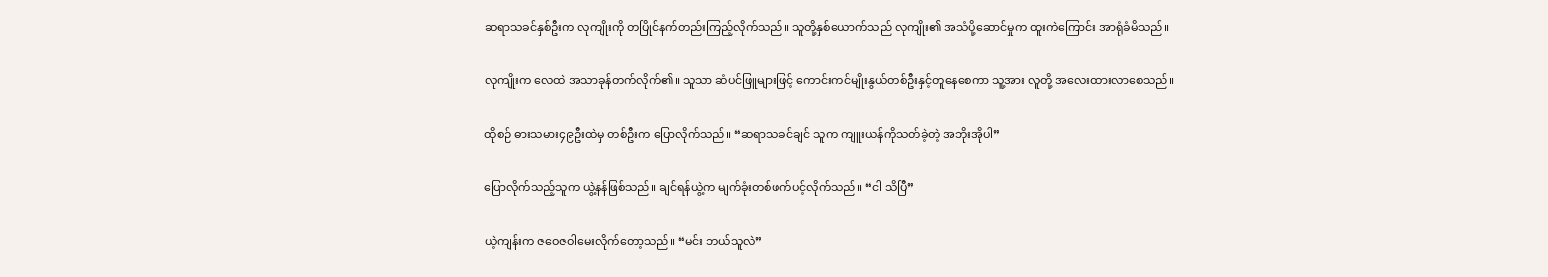ဆရာသခင်နှစ်ဦးက လုကျိုးကို တပြိုင်နက်တည်းကြည့်လိုက်သည်။ သူတို့နှစ်ယောက်သည် လုကျိုး၏ အသံပို့ဆောင်မှုက ထူးကဲကြောင်း အာရုံခံမိသည်။

လုကျိုးက လေထဲ အသာခုန်တက်လိုက်၏။ သူသာ ဆံပင်ဖြူများဖြင့် ကောင်းကင်မျိုးနွယ်တစ်ဦးနှင့်တူနေစေကာ သူ့အား လူတို့ အလေးထားလာစေသည်။

ထိုစဉ် ဓားသမား၄၉ဦးထဲမှ တစ်ဦးက ပြောလိုက်သည်။ “ဆရာသခင်ချင် သူက ကျူးယန်ကိုသတ်ခဲ့တဲ့ အဘိုးအိုပါ”

ပြောလိုက်သည့်သူက ယွဲ့နန်ဖြစ်သည်။ ချင်ရန်ယွဲ့က မျက်ခုံးတစ်ဖက်ပင့်လိုက်သည်။ “ငါ သိပြီ”

ယဲ့ကျန်းက ဇဝေဇဝါမေးလိုက်တော့သည်။ “မင်း ဘယ်သူလဲ”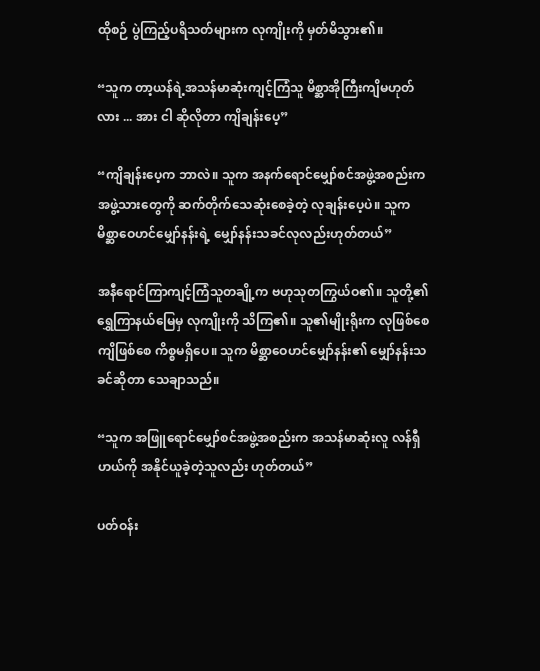ထိုစဉ် ပွဲကြည့်ပရိသတ်များက လုကျိုးကို မှတ်မိသွား၏။

“သူက တာ့ယန်ရဲ့အသန်မာဆုံးကျင့်ကြံသူ မိစ္ဆာအိုကြီးကျိမဟုတ်လား ... အား ငါ ဆိုလိုတာ ကျိချန်းပေ့”

“ကျိချန်းပေ့က ဘာလဲ။ သူက အနက်ရောင်မျှော်စင်အဖွဲ့အစည်းက အဖွဲ့သားတွေကို ဆက်တိုက်သေဆုံးစေခဲ့တဲ့ လုချန်းပေ့ပဲ။ သူက မိစ္ဆာဝေဟင်မျှော်နန်းရဲ့ မျှော်နန်းသခင်လုလည်းဟုတ်တယ်”

အနီရောင်ကြာကျင့်ကြံသူတချို့က ဗဟုသုတကြွယ်ဝ၏။ သူတို့၏ရွှေကြာနယ်မြေမှ လုကျိုးကို သိကြ၏။ သူ၏မျိုးရိုးက လုဖြစ်စေ ကျိဖြစ်စေ ကိစ္စမရှိပေ။ သူက မိစ္ဆာဝေဟင်မျှော်နန်း၏ မျှော်နန်းသခင်ဆိုတာ သေချာသည်။

“သူက အဖြူရောင်မျှော်စင်အဖွဲ့အစည်းက အသန်မာဆုံးလူ လန်ရှီဟယ်ကို အနိုင်ယူခဲ့တဲ့သူလည်း ဟုတ်တယ်”

ပတ်ဝန်း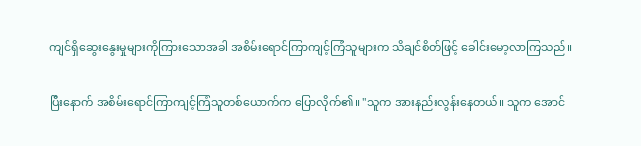ကျင်ရှိဆွေးနွေးမှုများကိုကြားသောအခါ အစိမ်းရောင်ကြာကျင့်ကြံသူများက သိချင်စိတ်ဖြင့် ခေါင်းမော့လာကြသည်။

ပြီးနောက် အစိမ်းရောင်ကြာကျင့်ကြံသူတစ်ယောက်က ပြောလိုက်၏။ "သူက အားနည်းလွန်းနေတယ်။ သူက အောင်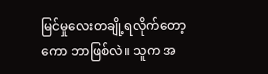မြင်မှုလေးတချို့ရလိုက်တော့ကော ဘာဖြစ်လဲ။ သူက အ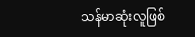သန်မာဆုံးလူဖြစ်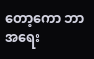တော့ကော ဘာအရေး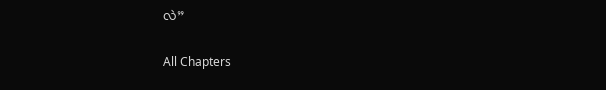လဲ”

All Chapters